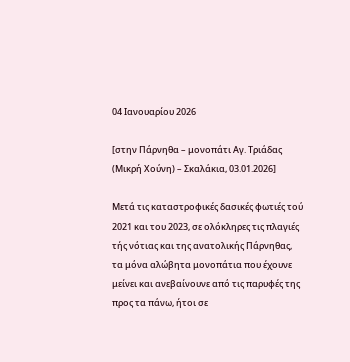04 Ιανουαρίου 2026

[στην Πάρνηθα – μονοπάτι Αγ. Τριάδας (Μικρή Χούνη) – Σκαλάκια, 03.01.2026]

Μετά τις καταστροφικές δασικές φωτιές τού 2021 και του 2023, σε ολόκληρες τις πλαγιές τής νότιας και της ανατολικής Πάρνηθας, τα μόνα αλώβητα μονοπάτια που έχουνε μείνει και ανεβαίνουνε από τις παρυφές της προς τα πάνω, ήτοι σε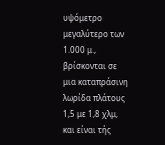υψόμετρο μεγαλύτερο των 1.000 μ., βρίσκονται σε μια καταπράσινη λωρίδα πλάτους 1,5 με 1,8 χλμ, και είναι τής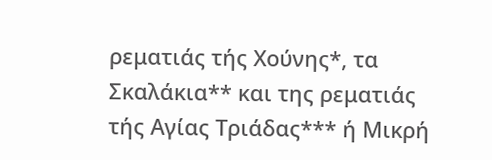ρεματιάς τής Χούνης*, τα Σκαλάκια** και της ρεματιάς τής Αγίας Τριάδας*** ή Μικρή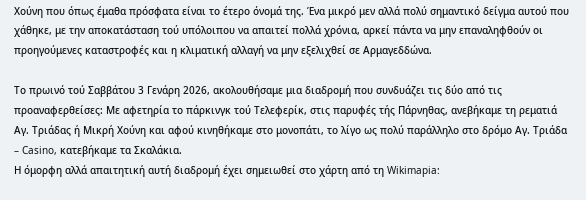Χούνη που όπως έμαθα πρόσφατα είναι το έτερο όνομά της. Ένα μικρό μεν αλλά πολύ σημαντικό δείγμα αυτού που χάθηκε, με την αποκατάσταση τού υπόλοιπου να απαιτεί πολλά χρόνια, αρκεί πάντα να μην επαναληφθούν οι προηγούμενες καταστροφές και η κλιματική αλλαγή να μην εξελιχθεί σε Αρμαγεδδώνα.

Το πρωινό τού Σαββάτου 3 Γενάρη 2026, ακολουθήσαμε μια διαδρομή που συνδυάζει τις δύο από τις προαναφερθείσες: Με αφετηρία το πάρκινγκ τού Τελεφερίκ, στις παρυφές τής Πάρνηθας, ανεβήκαμε τη ρεματιά Αγ. Τριάδας ή Μικρή Χούνη και αφού κινηθήκαμε στο μονοπάτι, το λίγο ως πολύ παράλληλο στο δρόμο Αγ. Τριάδα – Casino, κατεβήκαμε τα Σκαλάκια.
Η όμορφη αλλά απαιτητική αυτή διαδρομή έχει σημειωθεί στο χάρτη από τη Wikimapia: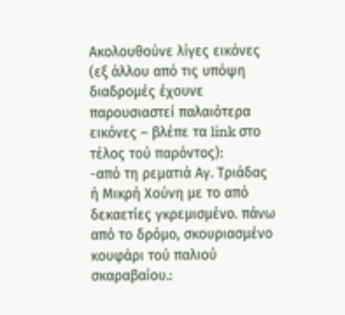Ακολουθούνε λίγες εικόνες (εξ άλλου από τις υπόψη διαδρομές έχουνε παρουσιαστεί παλαιότερα εικόνες – βλέπε τα link στο τέλος τού παρόντος):
-από τη ρεματιά Αγ. Τριάδας ή Μικρή Χούνη με το από δεκαετίες γκρεμισμένο. πάνω από το δρόμο, σκουριασμένο κουφάρι τού παλιού σκαραβαίου.: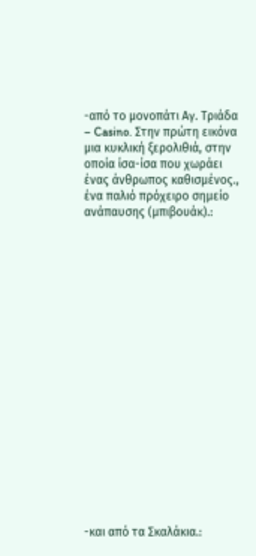-από το μονοπάτι Αγ. Τριάδα – Casino. Στην πρώτη εικόνα μια κυκλική ξερολιθιά, στην οποία ίσα-ίσα που χωράει ένας άνθρωπος καθισμένος., ένα παλιό πρόχειρο σημείο ανάπαυσης (μπιβουάκ).:



















-και από τα Σκαλάκια.: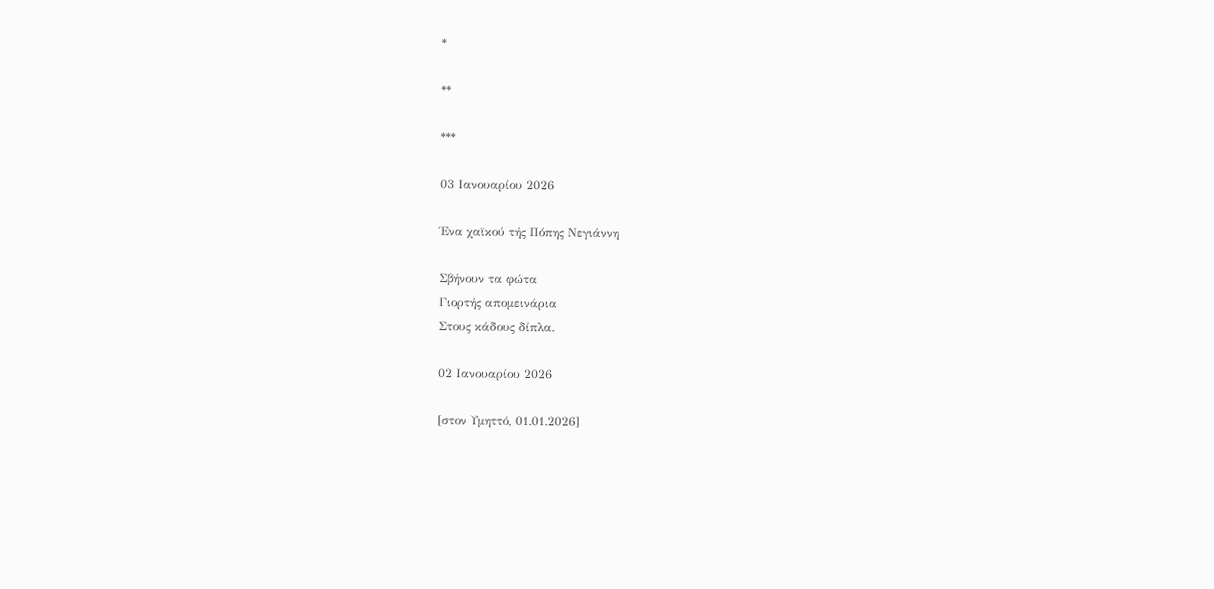*

**

***

03 Ιανουαρίου 2026

Ένα χαϊκού τής Πόπης Νεγιάννη

Σβήνουν τα φώτα
Γιορτής απομεινάρια
Στους κάδους δίπλα.

02 Ιανουαρίου 2026

[στον Υμηττό, 01.01.2026]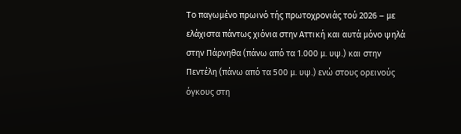Το παγωμένο πρωινό τής πρωτοχρονιάς τού 2026 – με ελάχιστα πάντως χιόνια στην Αττική και αυτά μόνο ψηλά στην Πάρνηθα (πάνω από τα 1.000 μ. υψ.) και στην Πεντέλη (πάνω από τα 500 μ. υψ.) ενώ στους ορεινούς όγκους στη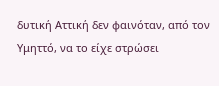δυτική Αττική δεν φαινόταν, από τον Υμηττό, να το είχε στρώσει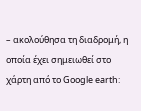– ακολούθησα τη διαδρομή, η οποία έχει σημειωθεί στο χάρτη από το Google earth: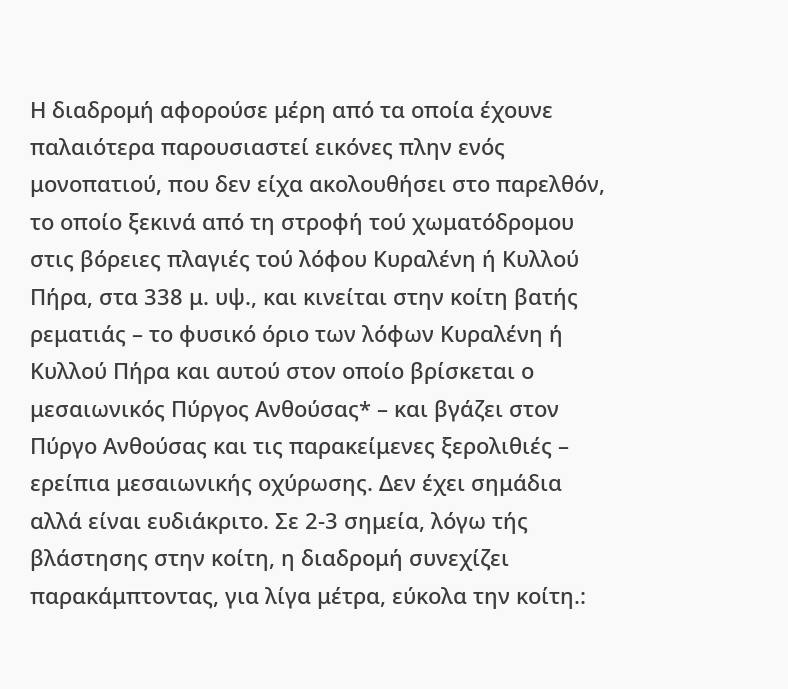Η διαδρομή αφορούσε μέρη από τα οποία έχουνε παλαιότερα παρουσιαστεί εικόνες πλην ενός μονοπατιού, που δεν είχα ακολουθήσει στο παρελθόν, το οποίο ξεκινά από τη στροφή τού χωματόδρομου στις βόρειες πλαγιές τού λόφου Κυραλένη ή Κυλλού Πήρα, στα 338 μ. υψ., και κινείται στην κοίτη βατής ρεματιάς – το φυσικό όριο των λόφων Κυραλένη ή Κυλλού Πήρα και αυτού στον οποίο βρίσκεται ο μεσαιωνικός Πύργος Ανθούσας* – και βγάζει στον Πύργο Ανθούσας και τις παρακείμενες ξερολιθιές – ερείπια μεσαιωνικής οχύρωσης. Δεν έχει σημάδια αλλά είναι ευδιάκριτο. Σε 2-3 σημεία, λόγω τής βλάστησης στην κοίτη, η διαδρομή συνεχίζει παρακάμπτοντας, για λίγα μέτρα, εύκολα την κοίτη.: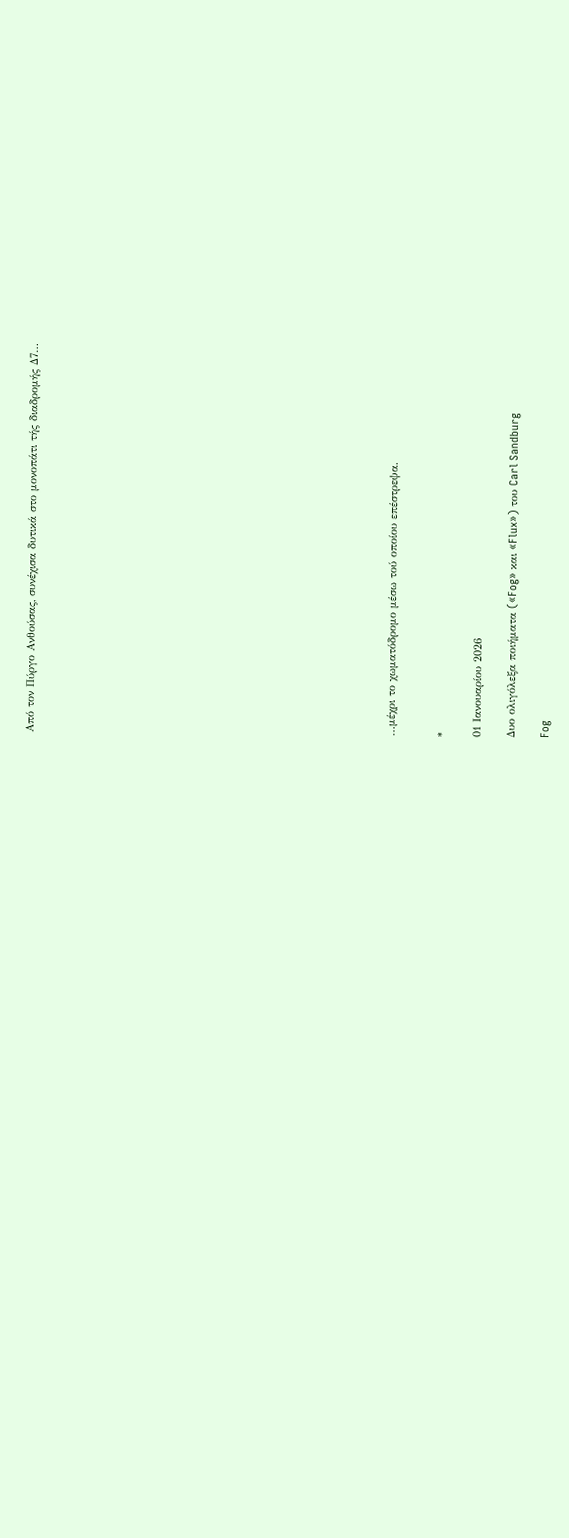Από τον Πύργο Ανθούσας, συνέχισα δυτικά στο μονοπάτι τής διαδρομής Δ7…




















…μέχρι το χωματόδρομο μέσω τού οποίου επέστρεψα.


*

01 Ιανουαρίου 2026

Δυο ολιγόλεξα ποιήματα («Fog» και «Flux») του Carl Sandburg

Fog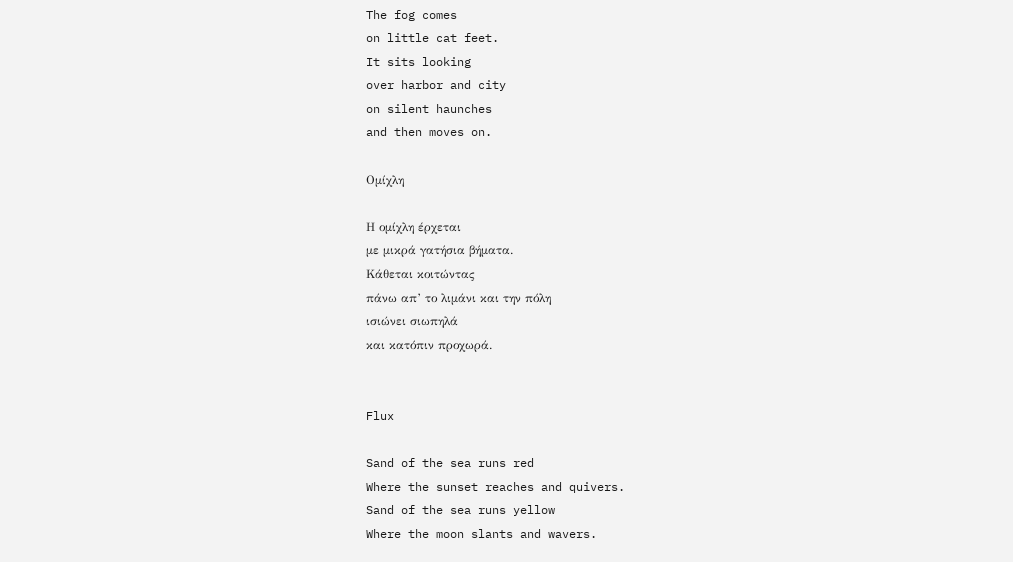The fog comes
on little cat feet.
It sits looking
over harbor and city
on silent haunches
and then moves on.

Ομίχλη

Η ομίχλη έρχεται
με μικρά γατήσια βήματα.
Κάθεται κοιτώντας
πάνω απ’ το λιμάνι και την πόλη
ισιώνει σιωπηλά
και κατόπιν προχωρά.


Flux

Sand of the sea runs red
Where the sunset reaches and quivers.
Sand of the sea runs yellow
Where the moon slants and wavers.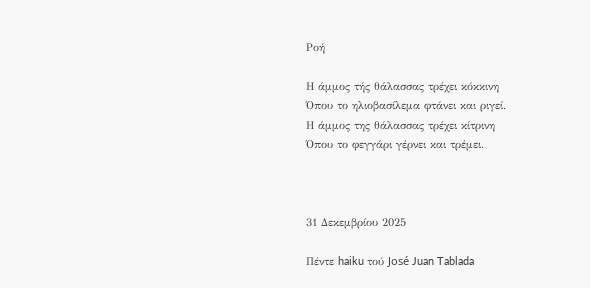Ροή

Η άμμος τής θάλασσας τρέχει κόκκινη
Όπου το ηλιοβασίλεμα φτάνει και ριγεί.
Η άμμος της θάλασσας τρέχει κίτρινη
Όπου το φεγγάρι γέρνει και τρέμει.



31 Δεκεμβρίου 2025

Πέντε haiku τού José Juan Tablada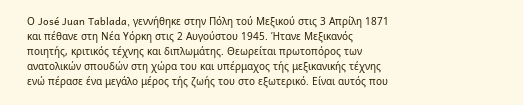Ο José Juan Tablada, γεννήθηκε στην Πόλη τού Μεξικού στις 3 Απρίλη 1871 και πέθανε στη Νέα Υόρκη στις 2 Αυγούστου 1945. Ήτανε Μεξικανός ποιητής, κριτικός τέχνης και διπλωμάτης. Θεωρείται πρωτοπόρος των ανατολικών σπουδών στη χώρα του και υπέρμαχος τής μεξικανικής τέχνης ενώ πέρασε ένα μεγάλο μέρος τής ζωής του στο εξωτερικό. Είναι αυτός που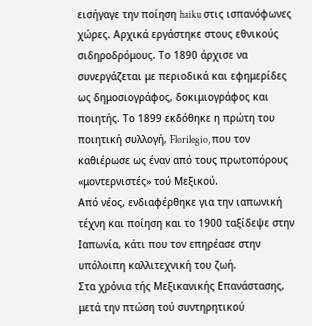εισήγαγε την ποίηση haiku στις ισπανόφωνες χώρες. Αρχικά εργάστηκε στους εθνικούς σιδηροδρόμους. Το 1890 άρχισε να συνεργάζεται με περιοδικά και εφημερίδες ως δημοσιογράφος, δοκιμιογράφος και ποιητής. Το 1899 εκδόθηκε η πρώτη του ποιητική συλλογή, Florilegio, που τον καθιέρωσε ως έναν από τους πρωτοπόρους «μοντερνιστές» τού Μεξικού.
Από νέος, ενδιαφέρθηκε για την ιαπωνική τέχνη και ποίηση και το 1900 ταξίδεψε στην Ιαπωνία, κάτι που τον επηρέασε στην υπόλοιπη καλλιτεχνική του ζωή.
Στα χρόνια τής Μεξικανικής Επανάστασης, μετά την πτώση τού συντηρητικού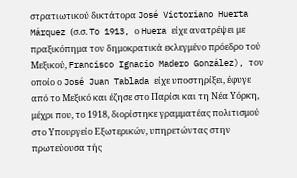στρατιωτικού δικτάτορα José Victoriano Huerta Márquez (σ.σ. To 1913, ο Huera είχε ανατρέψει με πραξικόπημα τον δημοκρατικά εκλεγμένο πρόεδρο τού Μεξικού, Francisco Ignacio Madero González), τον οποίο ο José Juan Tablada είχε υποστηρίξει, έφυγε από το Μεξικό και έζησε στο Παρίσι και τη Νέα Υόρκη, μέχρι που, το 1918, διορίστηκε γραμματέας πολιτισμού στο Υπουργείο Εξωτερικών, υπηρετώντας στην πρωτεύουσα τής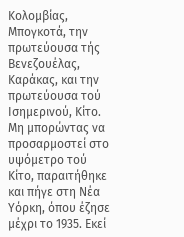Κολομβίας, Μπογκοτά, την πρωτεύουσα τής Βενεζουέλας, Καράκας, και την πρωτεύουσα τού Ισημερινού, Κίτο. Μη μπορώντας να προσαρμοστεί στο υψόμετρο τού Κίτο, παραιτήθηκε και πήγε στη Νέα Υόρκη, όπου έζησε μέχρι το 1935. Εκεί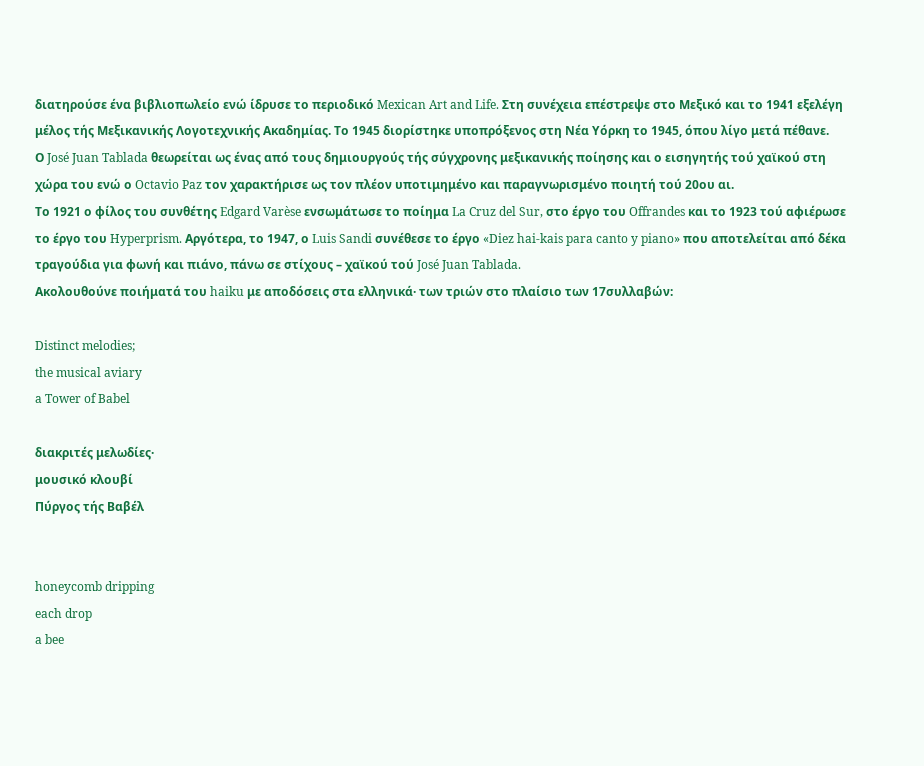διατηρούσε ένα βιβλιοπωλείο ενώ ίδρυσε το περιοδικό Mexican Art and Life. Στη συνέχεια επέστρεψε στο Μεξικό και το 1941 εξελέγη μέλος τής Μεξικανικής Λογοτεχνικής Ακαδημίας. Το 1945 διορίστηκε υποπρόξενος στη Νέα Υόρκη το 1945, όπου λίγο μετά πέθανε.
Ο José Juan Tablada θεωρείται ως ένας από τους δημιουργούς τής σύγχρονης μεξικανικής ποίησης και ο εισηγητής τού χαϊκού στη χώρα του ενώ ο Octavio Paz τον χαρακτήρισε ως τον πλέον υποτιμημένο και παραγνωρισμένο ποιητή τού 20ου αι.
Το 1921 ο φίλος του συνθέτης Edgard Varèse ενσωμάτωσε το ποίημα La Cruz del Sur, στο έργο του Offrandes και το 1923 τού αφιέρωσε το έργο του Hyperprism. Αργότερα, τo 1947, ο Luis Sandi συνέθεσε το έργο «Diez hai-kais para canto y piano» που αποτελείται από δέκα τραγούδια για φωνή και πιάνο, πάνω σε στίχους – χαϊκού τού José Juan Tablada.
Ακολουθούνε ποιήματά του haiku με αποδόσεις στα ελληνικά· των τριών στο πλαίσιο των 17συλλαβών:

Distinct melodies;
the musical aviary
a Tower of Babel

διακριτές μελωδίες·
μουσικό κλουβί
Πύργος τής Βαβέλ


honeycomb dripping
each drop
a bee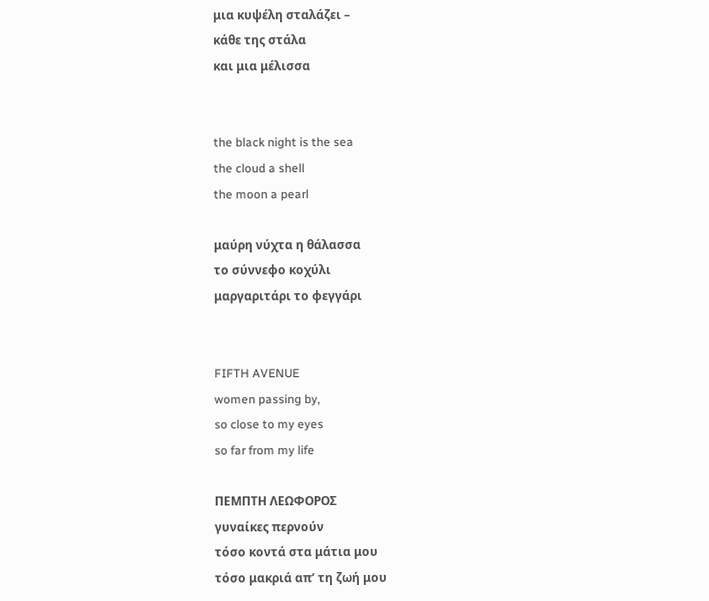μια κυψέλη σταλάζει –
κάθε της στάλα
και μια μέλισσα


the black night is the sea
the cloud a shell
the moon a pearl

μαύρη νύχτα η θάλασσα
το σύννεφο κοχύλι
μαργαριτάρι το φεγγάρι


FIFTH AVENUE
women passing by,
so close to my eyes
so far from my life

ΠΕΜΠΤΗ ΛΕΩΦΟΡΟΣ
γυναίκες περνούν
τόσο κοντά στα μάτια μου
τόσο μακριά απ’ τη ζωή μου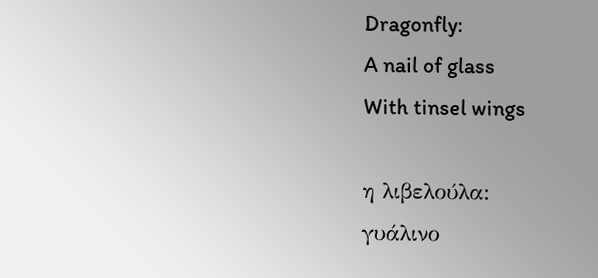Dragonfly:
A nail of glass
With tinsel wings

η λιβελούλα:
γυάλινο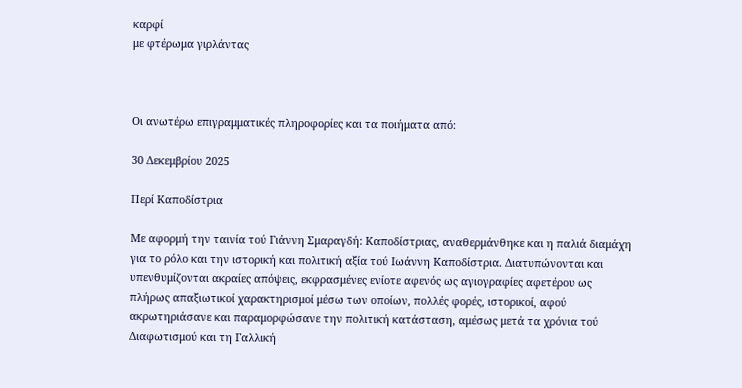καρφί
με φτέρωμα γιρλάντας



Οι ανωτέρω επιγραμματικές πληροφορίες και τα ποιήματα από:

30 Δεκεμβρίου 2025

Περί Καποδίστρια

Με αφορμή την ταινία τού Γιάννη Σμαραγδή: Καποδίστριας, αναθερμάνθηκε και η παλιά διαμάχη για το ρόλο και την ιστορική και πολιτική αξία τού Ιωάννη Καποδίστρια. Διατυπώνονται και υπενθυμίζονται ακραίες απόψεις, εκφρασμένες ενίοτε αφενός ως αγιογραφίες αφετέρου ως πλήρως απαξιωτικοί χαρακτηρισμοί μέσω των οποίων, πολλές φορές, ιστορικοί, αφού ακρωτηριάσανε και παραμορφώσανε την πολιτική κατάσταση, αμέσως μετά τα χρόνια τού Διαφωτισμού και τη Γαλλική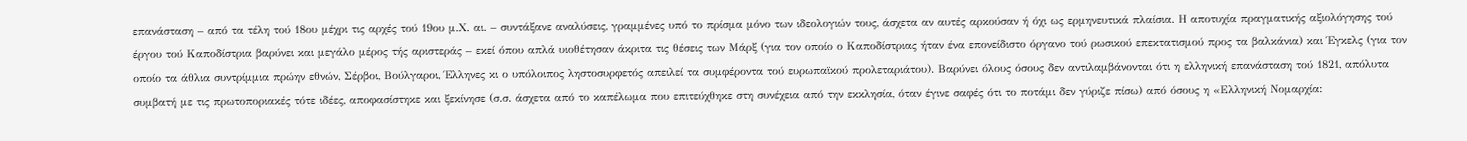επανάσταση – από τα τέλη τού 18ου μέχρι τις αρχές τού 19ου μ.Χ. αι. – συντάξανε αναλύσεις, γραμμένες υπό το πρίσμα μόνο των ιδεολογιών τους, άσχετα αν αυτές αρκούσαν ή όχι ως ερμηνευτικά πλαίσια. Η αποτυχία πραγματικής αξιολόγησης τού έργου τού Καποδίστρια βαρύνει και μεγάλο μέρος τής αριστεράς – εκεί όπου απλά υιοθέτησαν άκριτα τις θέσεις των Μάρξ (για τον οποίο ο Καποδίστριας ήταν ένα επονείδιστο όργανο τού ρωσικού επεκτατισμού προς τα βαλκάνια) και Έγκελς (για τον οποίο τα άθλια συντρίμμια πρώην εθνών, Σέρβοι, Βούλγαροι, Έλληνες κι ο υπόλοιπος ληστοσυρφετός απειλεί τα συμφέροντα τού ευρωπαϊκού προλεταριάτου). Βαρύνει όλους όσους δεν αντιλαμβάνονται ότι η ελληνική επανάσταση τού 1821, απόλυτα συμβατή με τις πρωτοποριακές τότε ιδέες, αποφασίστηκε και ξεκίνησε (σ.σ. άσχετα από το καπέλωμα που επιτεύχθηκε στη συνέχεια από την εκκλησία, όταν έγινε σαφές ότι το ποτάμι δεν γύριζε πίσω) από όσους η «Ελληνική Νομαρχία: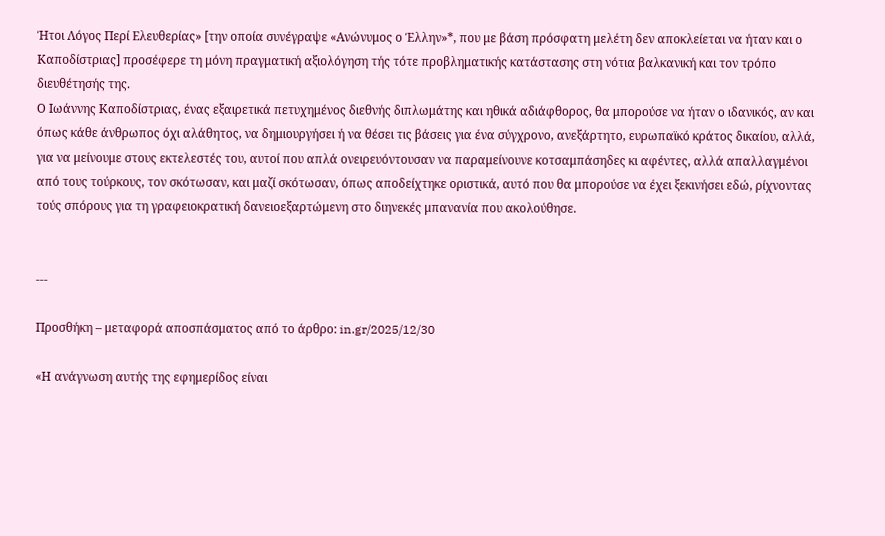Ήτοι Λόγος Περί Ελευθερίας» [την οποία συνέγραψε «Ανώνυμος ο Έλλην»*, που με βάση πρόσφατη μελέτη δεν αποκλείεται να ήταν και ο Καποδίστριας] προσέφερε τη μόνη πραγματική αξιολόγηση τής τότε προβληματικής κατάστασης στη νότια βαλκανική και τον τρόπο διευθέτησής της.
Ο Ιωάννης Καποδίστριας, ένας εξαιρετικά πετυχημένος διεθνής διπλωμάτης και ηθικά αδιάφθορος, θα μπορούσε να ήταν ο ιδανικός, αν και όπως κάθε άνθρωπος όχι αλάθητος, να δημιουργήσει ή να θέσει τις βάσεις για ένα σύγχρονο, ανεξάρτητο, ευρωπαϊκό κράτος δικαίου, αλλά, για να μείνουμε στους εκτελεστές του, αυτοί που απλά ονειρευόντουσαν να παραμείνουνε κοτσαμπάσηδες κι αφέντες, αλλά απαλλαγμένοι από τους τούρκους, τον σκότωσαν, και μαζί σκότωσαν, όπως αποδείχτηκε οριστικά, αυτό που θα μπορούσε να έχει ξεκινήσει εδώ, ρίχνοντας τούς σπόρους για τη γραφειοκρατική δανειοεξαρτώμενη στο διηνεκές μπανανία που ακολούθησε.


---

Προσθήκη – μεταφορά αποσπάσματος από το άρθρο: in.gr/2025/12/30

«Η ανάγνωση αυτής της εφημερίδος είναι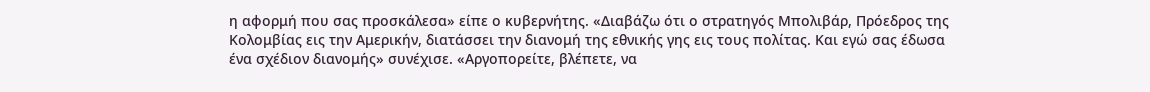η αφορμή που σας προσκάλεσα» είπε ο κυβερνήτης. «Διαβάζω ότι ο στρατηγός Μπολιβάρ, Πρόεδρος της Κολομβίας εις την Αμερικήν, διατάσσει την διανομή της εθνικής γης εις τους πολίτας. Και εγώ σας έδωσα ένα σχέδιον διανομής» συνέχισε. «Αργοπορείτε, βλέπετε, να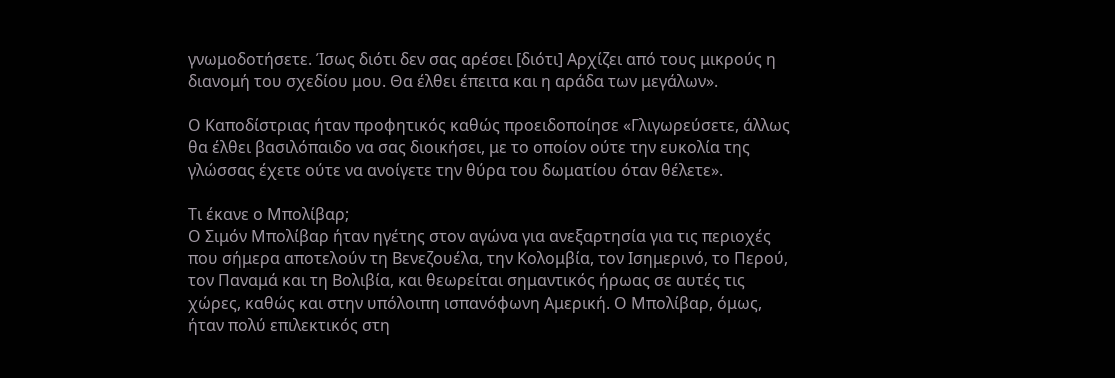γνωμοδοτήσετε. Ίσως διότι δεν σας αρέσει [διότι] Αρχίζει από τους μικρούς η διανομή του σχεδίου μου. Θα έλθει έπειτα και η αράδα των μεγάλων».

Ο Καποδίστριας ήταν προφητικός καθώς προειδοποίησε «Γλιγωρεύσετε, άλλως θα έλθει βασιλόπαιδο να σας διοικήσει, με το οποίον ούτε την ευκολία της γλώσσας έχετε ούτε να ανοίγετε την θύρα του δωματίου όταν θέλετε».

Τι έκανε ο Μπολίβαρ;
Ο Σιμόν Μπολίβαρ ήταν ηγέτης στον αγώνα για ανεξαρτησία για τις περιοχές που σήμερα αποτελούν τη Βενεζουέλα, την Κολομβία, τον Ισημερινό, το Περού, τον Παναμά και τη Βολιβία, και θεωρείται σημαντικός ήρωας σε αυτές τις χώρες, καθώς και στην υπόλοιπη ισπανόφωνη Αμερική. Ο Μπολίβαρ, όμως, ήταν πολύ επιλεκτικός στη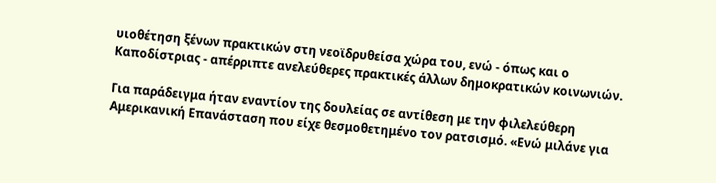υιοθέτηση ξένων πρακτικών στη νεοϊδρυθείσα χώρα του, ενώ - όπως και ο Καποδίστριας - απέρριπτε ανελεύθερες πρακτικές άλλων δημοκρατικών κοινωνιών.

Για παράδειγμα ήταν εναντίον της δουλείας σε αντίθεση με την φιλελεύθερη Αμερικανική Επανάσταση που είχε θεσμοθετημένο τον ρατσισμό. «Ενώ μιλάνε για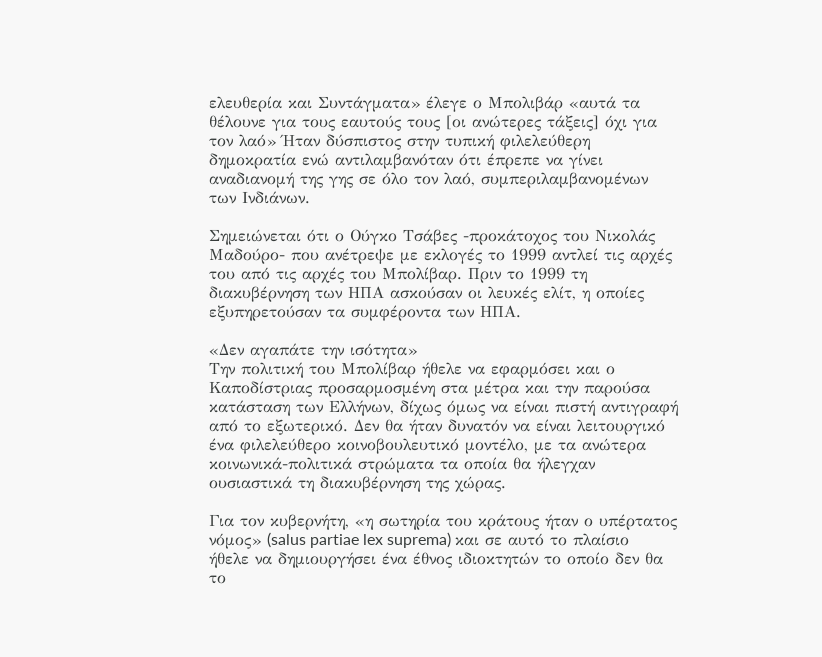ελευθερία και Συντάγματα» έλεγε ο Μπολιβάρ «αυτά τα θέλουνε για τους εαυτούς τους [οι ανώτερες τάξεις] όχι για τον λαό» Ήταν δύσπιστος στην τυπική φιλελεύθερη δημοκρατία ενώ αντιλαμβανόταν ότι έπρεπε να γίνει αναδιανομή της γης σε όλο τον λαό, συμπεριλαμβανομένων των Ινδιάνων.

Σημειώνεται ότι ο Ούγκο Τσάβες -προκάτοχος του Νικολάς Μαδούρο- που ανέτρεψε με εκλογές το 1999 αντλεί τις αρχές του από τις αρχές του Μπολίβαρ. Πριν το 1999 τη διακυβέρνηση των ΗΠΑ ασκούσαν οι λευκές ελίτ, η οποίες εξυπηρετούσαν τα συμφέροντα των ΗΠΑ.

«Δεν αγαπάτε την ισότητα»
Την πολιτική του Μπολίβαρ ήθελε να εφαρμόσει και ο Καποδίστριας προσαρμοσμένη στα μέτρα και την παρούσα κατάσταση των Ελλήνων, δίχως όμως να είναι πιστή αντιγραφή από το εξωτερικό. Δεν θα ήταν δυνατόν να είναι λειτουργικό ένα φιλελεύθερο κοινοβουλευτικό μοντέλο, με τα ανώτερα κοινωνικά-πολιτικά στρώματα τα οποία θα ήλεγχαν ουσιαστικά τη διακυβέρνηση της χώρας.

Για τον κυβερνήτη, «η σωτηρία του κράτους ήταν ο υπέρτατος νόμος» (salus partiae lex suprema) και σε αυτό το πλαίσιο ήθελε να δημιουργήσει ένα έθνος ιδιοκτητών το οποίο δεν θα το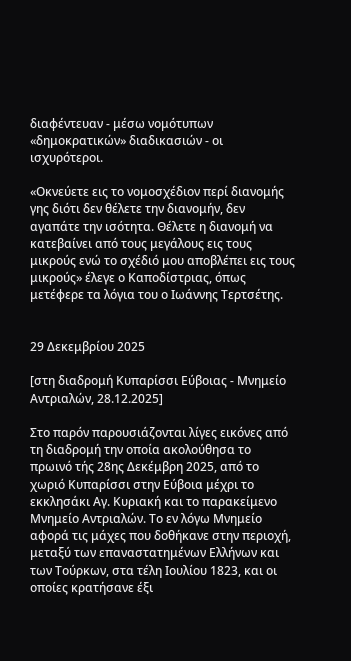διαφέντευαν - μέσω νομότυπων «δημοκρατικών» διαδικασιών - οι ισχυρότεροι.

«Οκνεύετε εις το νομοσχέδιον περί διανομής γης διότι δεν θέλετε την διανομήν, δεν αγαπάτε την ισότητα. Θέλετε η διανομή να κατεβαίνει από τους μεγάλους εις τους μικρούς ενώ το σχέδιό μου αποβλέπει εις τους μικρούς» έλεγε ο Καποδίστριας, όπως μετέφερε τα λόγια του ο Ιωάννης Τερτσέτης.


29 Δεκεμβρίου 2025

[στη διαδρομή Κυπαρίσσι Εύβοιας - Μνημείο Αντριαλών, 28.12.2025]

Στο παρόν παρουσιάζονται λίγες εικόνες από τη διαδρομή την οποία ακολούθησα το πρωινό τής 28ης Δεκέμβρη 2025, από το χωριό Κυπαρίσσι στην Εύβοια μέχρι το εκκλησάκι Αγ. Κυριακή και το παρακείμενο Μνημείο Αντριαλών. Το εν λόγω Μνημείο αφορά τις μάχες που δοθήκανε στην περιοχή, μεταξύ των επαναστατημένων Ελλήνων και των Τούρκων, στα τέλη Ιουλίου 1823, και οι οποίες κρατήσανε έξι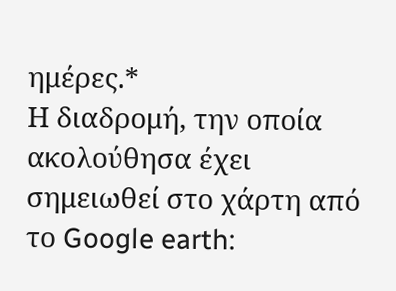ημέρες.*
Η διαδρομή, την οποία ακολούθησα έχει σημειωθεί στο χάρτη από το Google earth: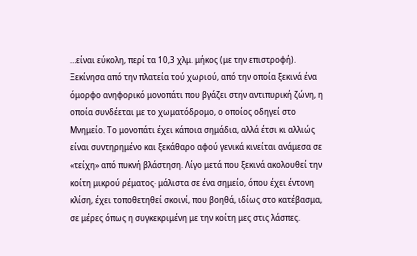…είναι εύκολη, περί τα 10,3 χλμ. μήκος (με την επιστροφή).
Ξεκίνησα από την πλατεία τού χωριού, από την οποία ξεκινά ένα όμορφο ανηφορικό μονοπάτι που βγάζει στην αντιπυρική ζώνη, η οποία συνδέεται με το χωματόδρομο, ο οποίος οδηγεί στο Μνημείο. Το μονοπάτι έχει κάποια σημάδια, αλλά έτσι κι αλλιώς είναι συντηρημένο και ξεκάθαρο αφού γενικά κινείται ανάμεσα σε «τείχη» από πυκνή βλάστηση. Λίγο μετά που ξεκινά ακολουθεί την κοίτη μικρού ρέματος· μάλιστα σε ένα σημείο, όπου έχει έντονη κλίση, έχει τοποθετηθεί σκοινί, που βοηθά, ιδίως στο κατέβασμα, σε μέρες όπως η συγκεκριμένη με την κοίτη μες στις λάσπες.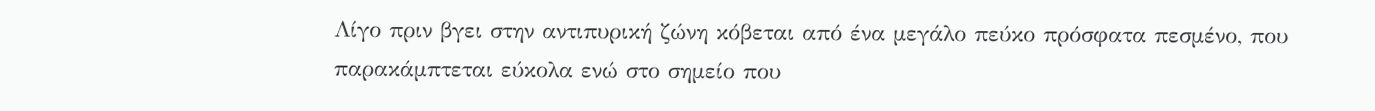Λίγο πριν βγει στην αντιπυρική ζώνη κόβεται από ένα μεγάλο πεύκο πρόσφατα πεσμένο, που παρακάμπτεται εύκολα ενώ στο σημείο που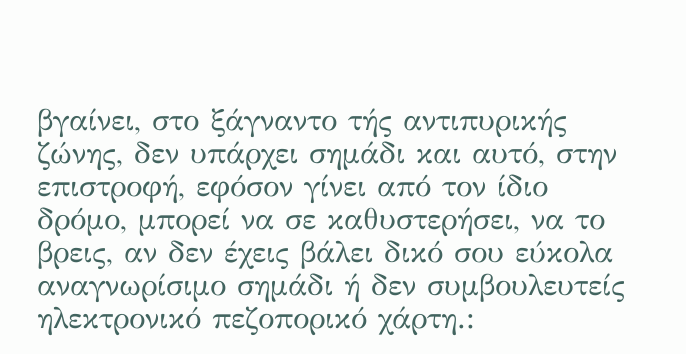βγαίνει, στο ξάγναντο τής αντιπυρικής ζώνης, δεν υπάρχει σημάδι και αυτό, στην επιστροφή, εφόσον γίνει από τον ίδιο δρόμο, μπορεί να σε καθυστερήσει, να το βρεις, αν δεν έχεις βάλει δικό σου εύκολα αναγνωρίσιμο σημάδι ή δεν συμβουλευτείς ηλεκτρονικό πεζοπορικό χάρτη.: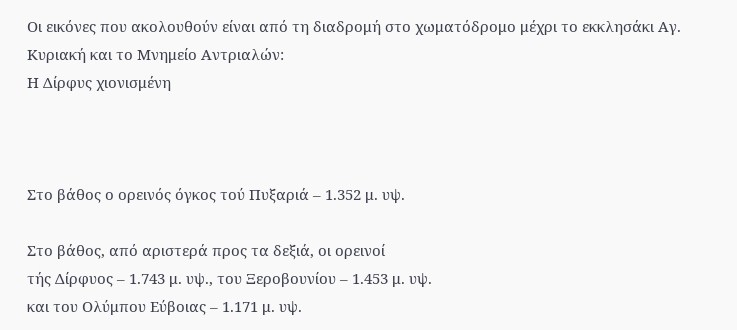Οι εικόνες που ακολουθούν είναι από τη διαδρομή στο χωματόδρομο μέχρι το εκκλησάκι Αγ. Κυριακή και το Μνημείο Αντριαλών:
Η Δίρφυς χιονισμένη



Στο βάθος ο ορεινός όγκος τού Πυξαριά – 1.352 μ. υψ.

Στο βάθος, από αριστερά προς τα δεξιά, οι ορεινοί
τής Δίρφυος – 1.743 μ. υψ., του Ξεροβουνίου – 1.453 μ. υψ.
και του Ολύμπου Εύβοιας – 1.171 μ. υψ.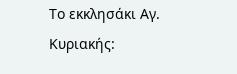Το εκκλησάκι Αγ. Κυριακής: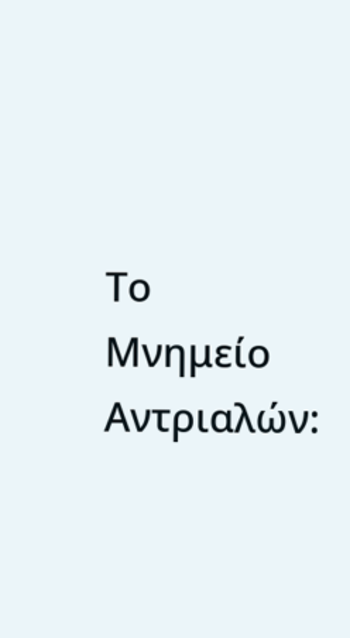Το Μνημείο Αντριαλών: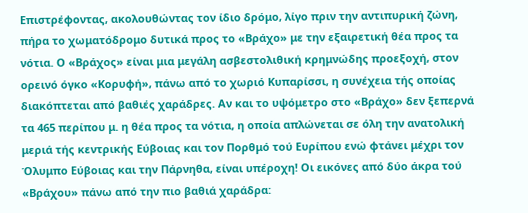Επιστρέφοντας, ακολουθώντας τον ίδιο δρόμο, λίγο πριν την αντιπυρική ζώνη, πήρα το χωματόδρομο δυτικά προς το «Βράχο» με την εξαιρετική θέα προς τα νότια. Ο «Βράχος» είναι μια μεγάλη ασβεστολιθική κρημνώδης προεξοχή, στον ορεινό όγκο «Κορυφή», πάνω από το χωριό Κυπαρίσσι, η συνέχεια τής οποίας διακόπτεται από βαθιές χαράδρες. Αν και το υψόμετρο στο «Βράχο» δεν ξεπερνά τα 465 περίπου μ. η θέα προς τα νότια, η οποία απλώνεται σε όλη την ανατολική μεριά τής κεντρικής Εύβοιας και τον Πορθμό τού Ευρίπου ενώ φτάνει μέχρι τον Όλυμπο Εύβοιας και την Πάρνηθα, είναι υπέροχη! Οι εικόνες από δύο άκρα τού «Βράχου» πάνω από την πιο βαθιά χαράδρα: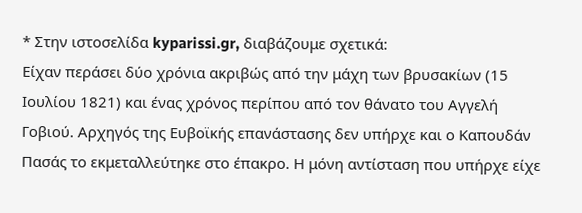* Στην ιστοσελίδα kyparissi.gr, διαβάζουμε σχετικά:
Είχαν περάσει δύο χρόνια ακριβώς από την μάχη των βρυσακίων (15 Ιουλίου 1821) και ένας χρόνος περίπου από τον θάνατο του Αγγελή Γοβιού. Αρχηγός της Ευβοϊκής επανάστασης δεν υπήρχε και ο Καπουδάν Πασάς το εκμεταλλεύτηκε στο έπακρο. Η μόνη αντίσταση που υπήρχε είχε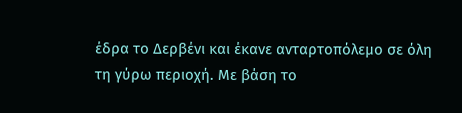έδρα το Δερβένι και έκανε ανταρτοπόλεμο σε όλη τη γύρω περιοχή. Με βάση το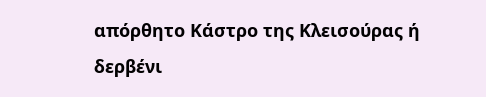απόρθητο Κάστρο της Κλεισούρας ή δερβένι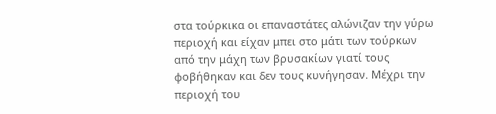στα τούρκικα οι επαναστάτες αλώνιζαν την γύρω περιοχή και είχαν μπει στο μάτι των τούρκων από την μάχη των βρυσακίων γιατί τους φοβήθηκαν και δεν τους κυνήγησαν. Μέχρι την περιοχή του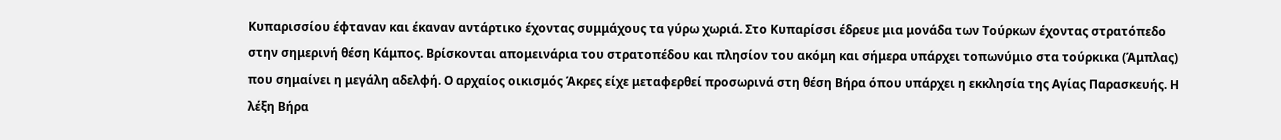Κυπαρισσίου έφταναν και έκαναν αντάρτικο έχοντας συμμάχους τα γύρω χωριά. Στο Κυπαρίσσι έδρευε μια μονάδα των Τούρκων έχοντας στρατόπεδο στην σημερινή θέση Κάμπος. Βρίσκονται απομεινάρια του στρατοπέδου και πλησίον του ακόμη και σήμερα υπάρχει τοπωνύμιο στα τούρκικα (Άμπλας) που σημαίνει η μεγάλη αδελφή. Ο αρχαίος οικισμός Άκρες είχε μεταφερθεί προσωρινά στη θέση Βήρα όπου υπάρχει η εκκλησία της Αγίας Παρασκευής. Η λέξη Βήρα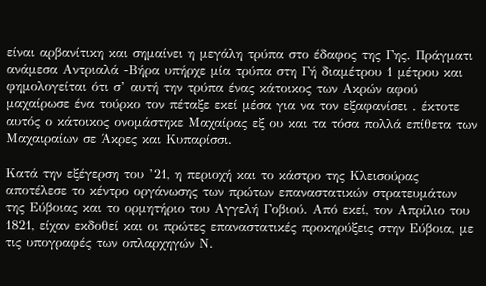είναι αρβανίτικη και σημαίνει η μεγάλη τρύπα στο έδαφος της Γης. Πράγματι ανάμεσα Αντριαλά -Βήρα υπήρχε μία τρύπα στη Γή διαμέτρου 1 μέτρου και φημολογείται ότι σ’ αυτή την τρύπα ένας κάτοικος των Ακρών αφού μαχαίρωσε ένα τούρκο τον πέταξε εκεί μέσα για να τον εξαφανίσει . έκτοτε αυτός ο κάτοικος ονομάστηκε Μαχαίρας εξ ου και τα τόσα πολλά επίθετα των Μαχαιραίων σε Άκρες και Κυπαρίσσι.

Κατά την εξέγερση του ’21, η περιοχή και το κάστρο της Κλεισούρας αποτέλεσε το κέντρο οργάνωσης των πρώτων επαναστατικών στρατευμάτων της Εύβοιας και το ορμητήριο του Αγγελή Γοβιού. Από εκεί, τον Απρίλιο του 1821, είχαν εκδοθεί και οι πρώτες επαναστατικές προκηρύξεις στην Εύβοια, με τις υπογραφές των οπλαρχηγών Ν.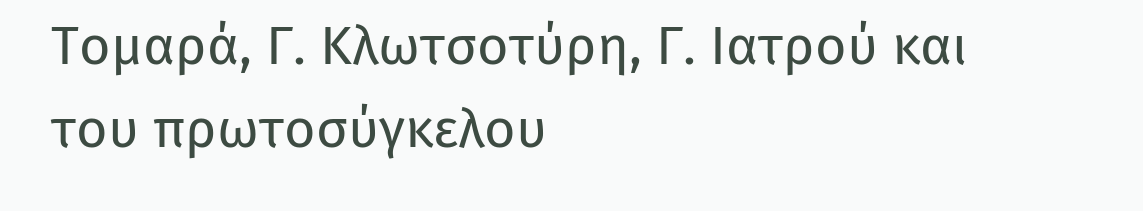Τομαρά, Γ. Κλωτσοτύρη, Γ. Ιατρού και του πρωτοσύγκελου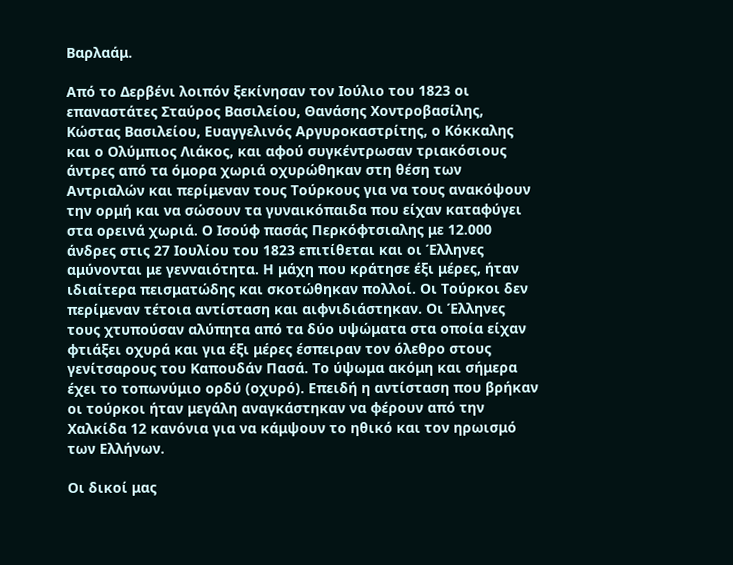Βαρλαάμ.

Από το Δερβένι λοιπόν ξεκίνησαν τον Ιούλιο του 1823 οι επαναστάτες Σταύρος Βασιλείου, Θανάσης Χοντροβασίλης, Κώστας Βασιλείου, Ευαγγελινός Αργυροκαστρίτης, ο Κόκκαλης και ο Ολύμπιος Λιάκος, και αφού συγκέντρωσαν τριακόσιους άντρες από τα όμορα χωριά οχυρώθηκαν στη θέση των Αντριαλών και περίμεναν τους Τούρκους για να τους ανακόψουν την ορμή και να σώσουν τα γυναικόπαιδα που είχαν καταφύγει στα ορεινά χωριά. Ο Ισούφ πασάς Περκόφτσιαλης με 12.000 άνδρες στις 27 Ιουλίου του 1823 επιτίθεται και οι Έλληνες αμύνονται με γενναιότητα. Η μάχη που κράτησε έξι μέρες, ήταν ιδιαίτερα πεισματώδης και σκοτώθηκαν πολλοί. Οι Τούρκοι δεν περίμεναν τέτοια αντίσταση και αιφνιδιάστηκαν. Οι Έλληνες τους χτυπούσαν αλύπητα από τα δύο υψώματα στα οποία είχαν φτιάξει οχυρά και για έξι μέρες έσπειραν τον όλεθρο στους γενίτσαρους του Καπουδάν Πασά. Το ύψωμα ακόμη και σήμερα έχει το τοπωνύμιο ορδύ (οχυρό). Επειδή η αντίσταση που βρήκαν οι τούρκοι ήταν μεγάλη αναγκάστηκαν να φέρουν από την Χαλκίδα 12 κανόνια για να κάμψουν το ηθικό και τον ηρωισμό των Ελλήνων.

Οι δικοί μας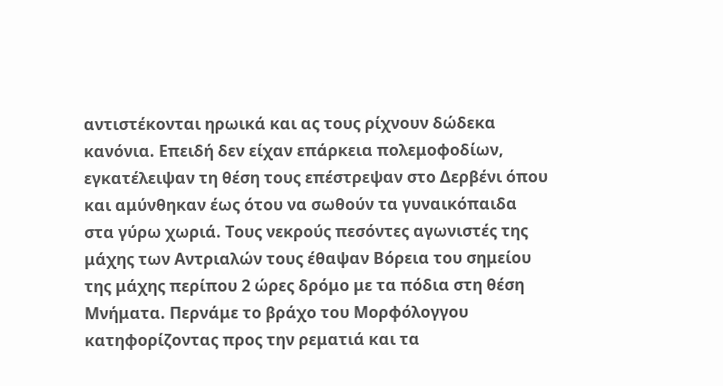αντιστέκονται ηρωικά και ας τους ρίχνουν δώδεκα κανόνια. Επειδή δεν είχαν επάρκεια πολεμοφοδίων, εγκατέλειψαν τη θέση τους επέστρεψαν στο Δερβένι όπου και αμύνθηκαν έως ότου να σωθούν τα γυναικόπαιδα στα γύρω χωριά. Τους νεκρούς πεσόντες αγωνιστές της μάχης των Αντριαλών τους έθαψαν Βόρεια του σημείου της μάχης περίπου 2 ώρες δρόμο με τα πόδια στη θέση Μνήματα. Περνάμε το βράχο του Μορφόλογγου κατηφορίζοντας προς την ρεματιά και τα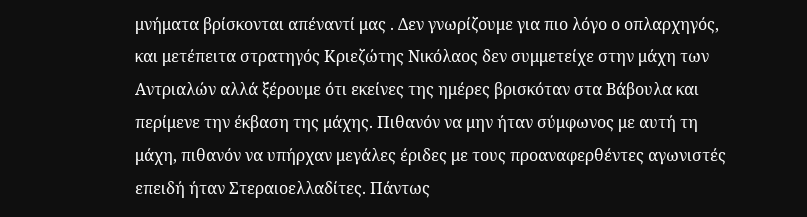μνήματα βρίσκονται απέναντί μας . Δεν γνωρίζουμε για πιο λόγο ο οπλαρχηγός, και μετέπειτα στρατηγός Κριεζώτης Νικόλαος δεν συμμετείχε στην μάχη των Αντριαλών αλλά ξέρουμε ότι εκείνες της ημέρες βρισκόταν στα Βάβουλα και περίμενε την έκβαση της μάχης. Πιθανόν να μην ήταν σύμφωνος με αυτή τη μάχη, πιθανόν να υπήρχαν μεγάλες έριδες με τους προαναφερθέντες αγωνιστές επειδή ήταν Στεραιοελλαδίτες. Πάντως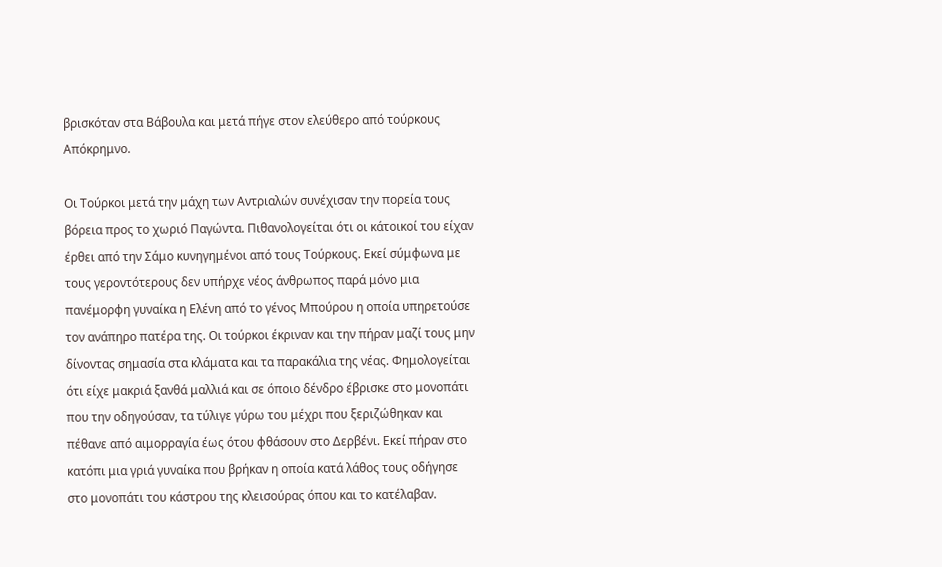βρισκόταν στα Βάβουλα και μετά πήγε στον ελεύθερο από τούρκους Απόκρημνο.

Οι Τούρκοι μετά την μάχη των Αντριαλών συνέχισαν την πορεία τους βόρεια προς το χωριό Παγώντα. Πιθανολογείται ότι οι κάτοικοί του είχαν έρθει από την Σάμο κυνηγημένοι από τους Τούρκους. Εκεί σύμφωνα με τους γεροντότερους δεν υπήρχε νέος άνθρωπος παρά μόνο μια πανέμορφη γυναίκα η Ελένη από το γένος Μπούρου η οποία υπηρετούσε τον ανάπηρο πατέρα της. Οι τούρκοι έκριναν και την πήραν μαζί τους μην δίνοντας σημασία στα κλάματα και τα παρακάλια της νέας. Φημολογείται ότι είχε μακριά ξανθά μαλλιά και σε όποιο δένδρο έβρισκε στο μονοπάτι που την οδηγούσαν, τα τύλιγε γύρω του μέχρι που ξεριζώθηκαν και πέθανε από αιμορραγία έως ότου φθάσουν στο Δερβένι. Εκεί πήραν στο κατόπι μια γριά γυναίκα που βρήκαν η οποία κατά λάθος τους οδήγησε στο μονοπάτι του κάστρου της κλεισούρας όπου και το κατέλαβαν.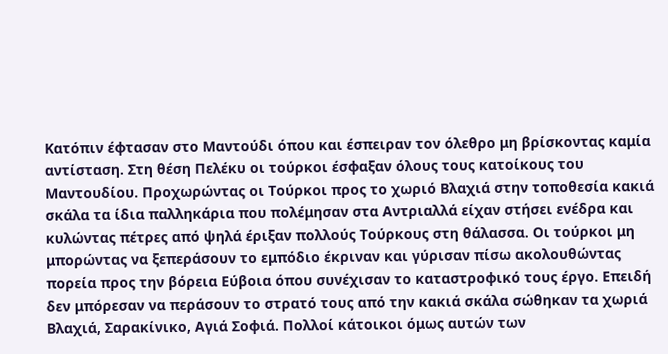Κατόπιν έφτασαν στο Μαντούδι όπου και έσπειραν τον όλεθρο μη βρίσκοντας καμία αντίσταση. Στη θέση Πελέκυ οι τούρκοι έσφαξαν όλους τους κατοίκους του Μαντουδίου. Προχωρώντας οι Τούρκοι προς το χωριό Βλαχιά στην τοποθεσία κακιά σκάλα τα ίδια παλληκάρια που πολέμησαν στα Αντριαλλά είχαν στήσει ενέδρα και κυλώντας πέτρες από ψηλά έριξαν πολλούς Τούρκους στη θάλασσα. Οι τούρκοι μη μπορώντας να ξεπεράσουν το εμπόδιο έκριναν και γύρισαν πίσω ακολουθώντας πορεία προς την βόρεια Εύβοια όπου συνέχισαν το καταστροφικό τους έργο. Επειδή δεν μπόρεσαν να περάσουν το στρατό τους από την κακιά σκάλα σώθηκαν τα χωριά Βλαχιά, Σαρακίνικο, Αγιά Σοφιά. Πολλοί κάτοικοι όμως αυτών των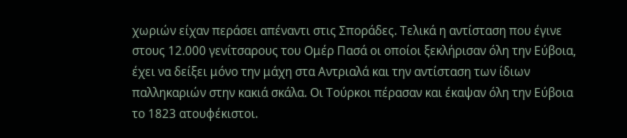χωριών είχαν περάσει απέναντι στις Σποράδες. Τελικά η αντίσταση που έγινε στους 12.000 γενίτσαρους του Ομέρ Πασά οι οποίοι ξεκλήρισαν όλη την Εύβοια, έχει να δείξει μόνο την μάχη στα Αντριαλά και την αντίσταση των ίδιων παλληκαριών στην κακιά σκάλα. Οι Τούρκοι πέρασαν και έκαψαν όλη την Εύβοια το 1823 ατουφέκιστοι.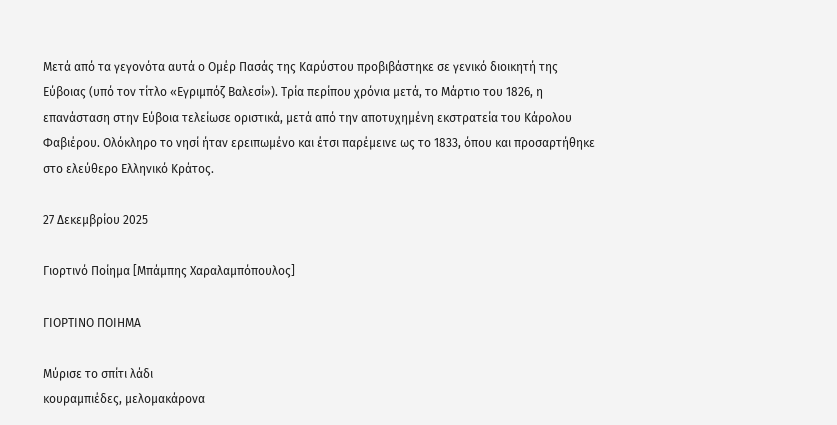Μετά από τα γεγονότα αυτά ο Ομέρ Πασάς της Καρύστου προβιβάστηκε σε γενικό διοικητή της Εύβοιας (υπό τον τίτλο «Εγριμπόζ Βαλεσί»). Τρία περίπου χρόνια μετά, το Μάρτιο του 1826, η επανάσταση στην Εύβοια τελείωσε οριστικά, μετά από την αποτυχημένη εκστρατεία του Κάρολου Φαβιέρου. Ολόκληρο το νησί ήταν ερειπωμένο και έτσι παρέμεινε ως το 1833, όπου και προσαρτήθηκε στο ελεύθερο Ελληνικό Κράτος.

27 Δεκεμβρίου 2025

Γιορτινό Ποίημα [Μπάμπης Χαραλαμπόπουλος]

ΓΙΟΡΤΙΝΟ ΠΟΙΗΜΑ

Μύρισε το σπίτι λάδι
κουραμπιέδες, μελομακάρονα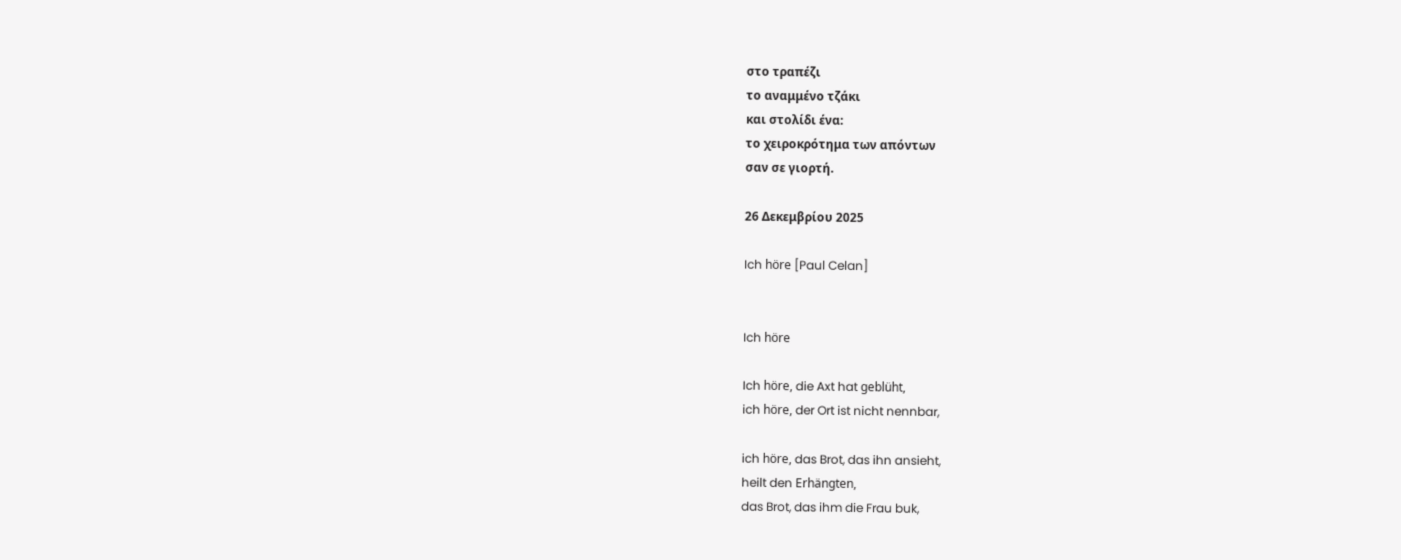στο τραπέζι
το αναμμένο τζάκι
και στολίδι ένα:
το χειροκρότημα των απόντων
σαν σε γιορτή.

26 Δεκεμβρίου 2025

Ich höre [Paul Celan]


Ich höre

Ich höre, die Axt hat geblüht,
ich höre, der Ort ist nicht nennbar,

ich höre, das Brot, das ihn ansieht,
heilt den Erhängten,
das Brot, das ihm die Frau buk,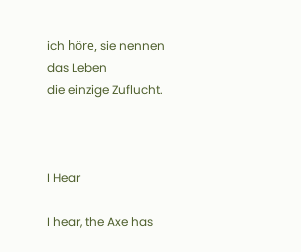ich höre, sie nennen das Leben
die einzige Zuflucht.



I Hear

I hear, the Axe has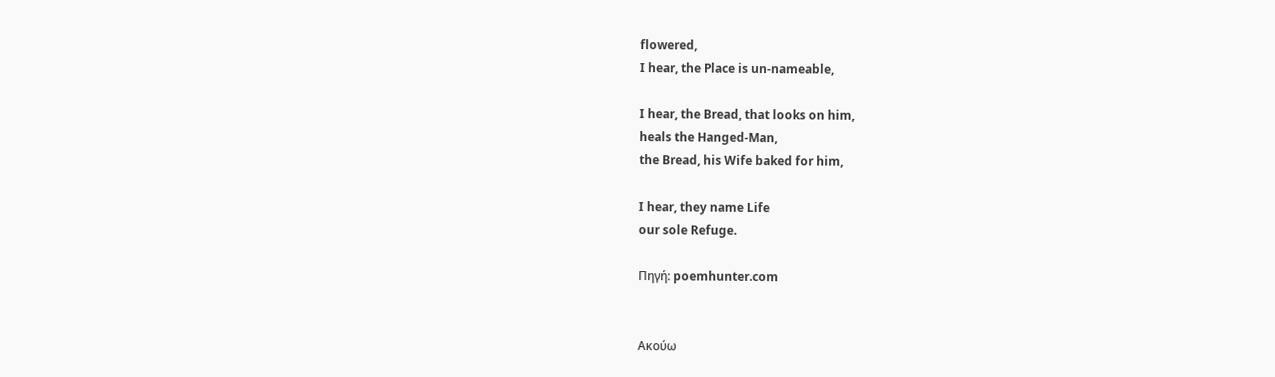flowered,
I hear, the Place is un-nameable,

I hear, the Bread, that looks on him,
heals the Hanged-Man,
the Bread, his Wife baked for him,

I hear, they name Life
our sole Refuge.

Πηγή: poemhunter.com


Ακούω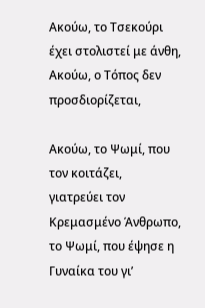Ακούω, το Τσεκούρι έχει στολιστεί με άνθη,
Ακούω, ο Τόπος δεν προσδιορίζεται,

Ακούω, το Ψωμί, που τον κοιτάζει,
γιατρεύει τον Κρεμασμένο Άνθρωπο,
το Ψωμί, που έψησε η Γυναίκα του γι’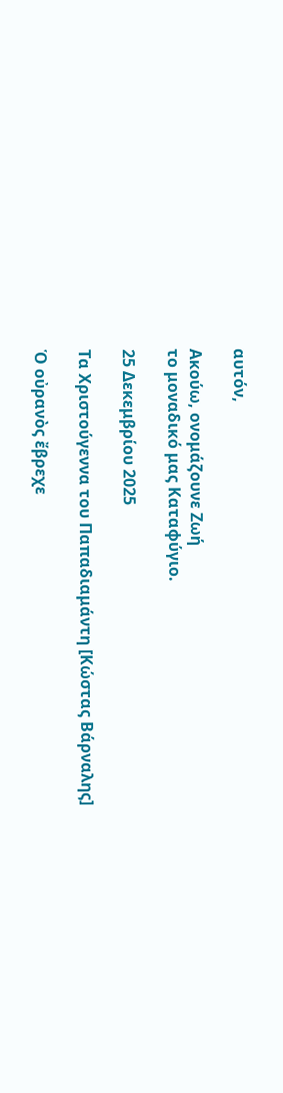αυτόν,

Ακούω, ονομάζουνε Ζωή
το μοναδικό μας Καταφύγιο.

25 Δεκεμβρίου 2025

Τα Χριστούγεννα του Παπαδιαμάντη [Κώστας Βάρναλης]

Ὁ οὐρανὸς ἔβρεχε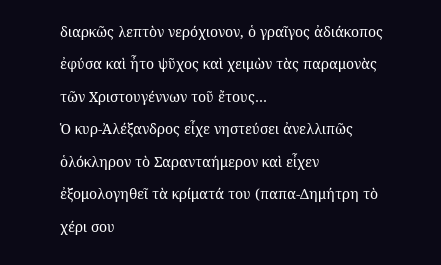διαρκῶς λεπτὸν νερόχιονον, ὁ γραῖγος ἀδιάκοπος ἐφύσα καὶ ἦτο ψῦχος καὶ χειμὼν τὰς παραμονὰς τῶν Χριστουγέννων τοῦ ἔτους…
Ὁ κυρ-Ἀλέξανδρος εἶχε νηστεύσει ἀνελλιπῶς ὁλόκληρον τὸ Σαρανταήμερον καὶ εἶχεν ἐξομολογηθεῖ τὰ κρίματά του (παπα-Δημήτρη τὸ χέρι σου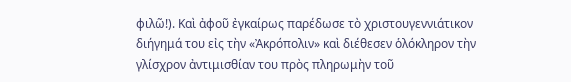φιλῶ!). Καὶ ἀφοῦ ἐγκαίρως παρέδωσε τὸ χριστουγεννιάτικον διήγημά του εἰς τὴν «Ἀκρόπολιν» καὶ διέθεσεν ὁλόκληρον τὴν γλίσχρον ἀντιμισθίαν του πρὸς πληρωμὴν τοῦ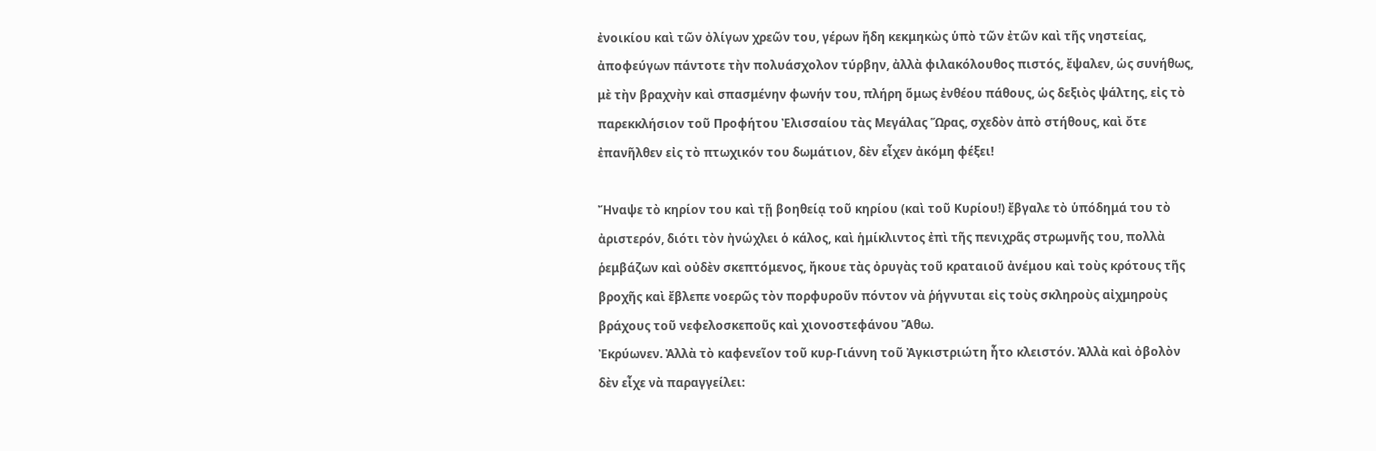ἐνοικίου καὶ τῶν ὀλίγων χρεῶν του, γέρων ἤδη κεκμηκὼς ὑπὸ τῶν ἐτῶν καὶ τῆς νηστείας, ἀποφεύγων πάντοτε τὴν πολυάσχολον τύρβην, ἀλλὰ φιλακόλουθος πιστός, ἔψαλεν, ὡς συνήθως, μὲ τὴν βραχνὴν καὶ σπασμένην φωνήν του, πλήρη ὅμως ἐνθέου πάθους, ὡς δεξιὸς ψάλτης, εἰς τὸ παρεκκλήσιον τοῦ Προφήτου Ἐλισσαίου τὰς Μεγάλας Ὥρας, σχεδὸν ἀπὸ στήθους, καὶ ὄτε ἐπανῆλθεν εἰς τὸ πτωχικόν του δωμάτιον, δὲν εἶχεν ἀκόμη φέξει!

Ἤναψε τὸ κηρίον του καὶ τῇ βοηθείᾳ τοῦ κηρίου (καὶ τοῦ Κυρίου!) ἔβγαλε τὸ ὑπόδημά του τὸ ἀριστερόν, διότι τὸν ἠνώχλει ὁ κάλος, καὶ ἡμίκλιντος ἐπὶ τῆς πενιχρᾶς στρωμνῆς του, πολλὰ ῥεμβάζων καὶ οὐδὲν σκεπτόμενος, ἤκουε τὰς ὀρυγὰς τοῦ κραταιοῦ ἀνέμου καὶ τοὺς κρότους τῆς βροχῆς καὶ ἔβλεπε νοερῶς τὸν πορφυροῦν πόντον νὰ ῥήγνυται εἰς τοὺς σκληροὺς αἰχμηροὺς βράχους τοῦ νεφελοσκεποῦς καὶ χιονοστεφάνου Ἄθω.
Ἐκρύωνεν. Ἀλλὰ τὸ καφενεῖον τοῦ κυρ-Γιάννη τοῦ Ἀγκιστριώτη ἦτο κλειστόν. Ἀλλὰ καὶ ὀβολὸν δὲν εἶχε νὰ παραγγείλει: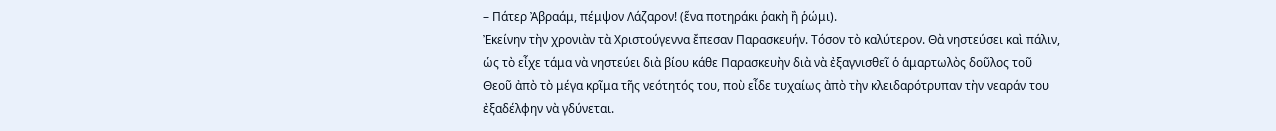– Πάτερ Ἀβραάμ, πέμψον Λάζαρον! (ἕνα ποτηράκι ῥακὴ ἢ ῥώμι).
Ἐκείνην τὴν χρονιὰν τὰ Χριστούγεννα ἔπεσαν Παρασκευήν. Τόσον τὸ καλύτερον. Θὰ νηστεύσει καὶ πάλιν, ὡς τὸ εἶχε τάμα νὰ νηστεύει διὰ βίου κάθε Παρασκευὴν διὰ νὰ ἐξαγνισθεῖ ὁ ἁμαρτωλὸς δοῦλος τοῦ Θεοῦ ἀπὸ τὸ μέγα κρῖμα τῆς νεότητός του, ποὺ εἶδε τυχαίως ἀπὸ τὴν κλειδαρότρυπαν τὴν νεαράν του ἐξαδέλφην νὰ γδύνεται.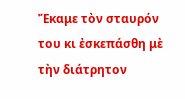Ἔκαμε τὸν σταυρόν του κι ἐσκεπάσθη μὲ τὴν διάτρητον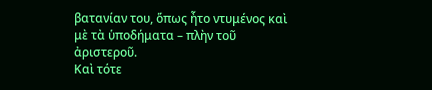βατανίαν του, ὅπως ἦτο ντυμένος καὶ μὲ τὰ ὑποδήματα – πλὴν τοῦ ἀριστεροῦ.
Καὶ τότε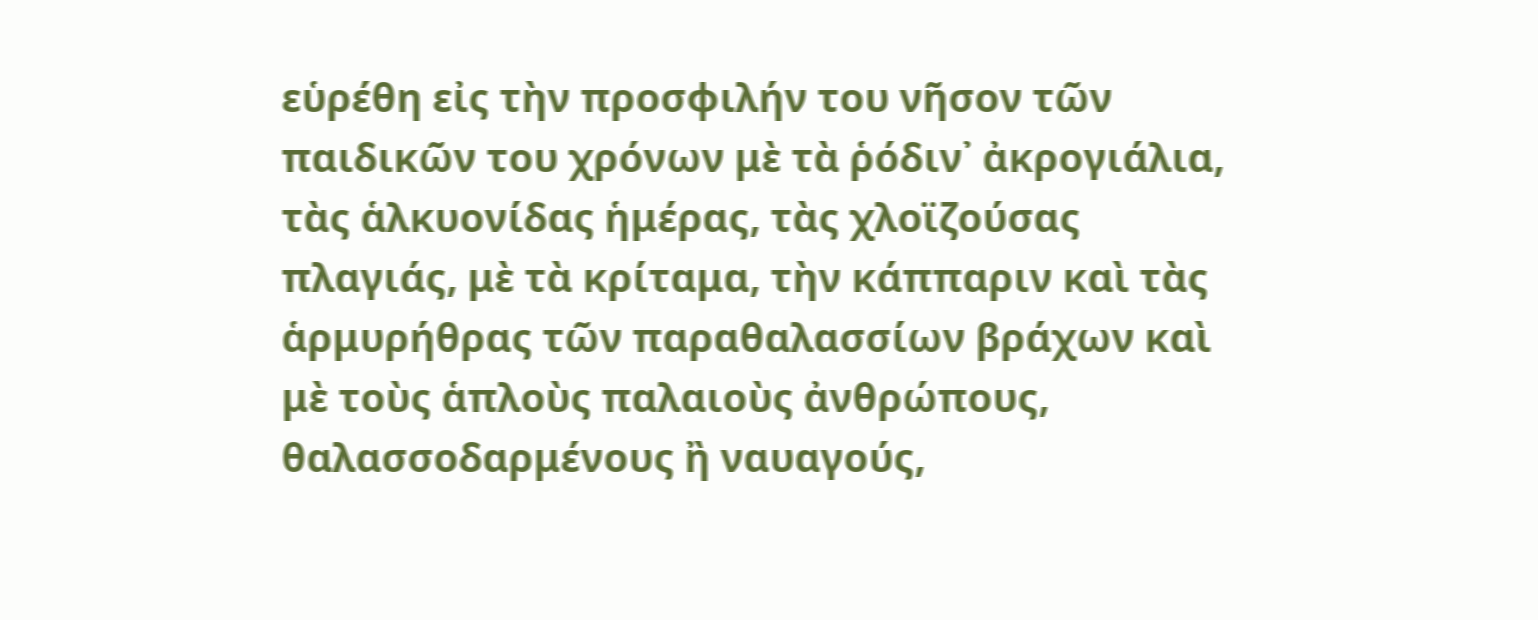εὑρέθη εἰς τὴν προσφιλήν του νῆσον τῶν παιδικῶν του χρόνων μὲ τὰ ῥόδιν᾿ ἀκρογιάλια, τὰς ἁλκυονίδας ἡμέρας, τὰς χλοϊζούσας πλαγιάς, μὲ τὰ κρίταμα, τὴν κάππαριν καὶ τὰς ἁρμυρήθρας τῶν παραθαλασσίων βράχων καὶ μὲ τοὺς ἁπλοὺς παλαιοὺς ἀνθρώπους, θαλασσοδαρμένους ἢ ναυαγούς,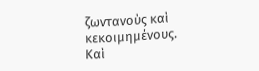ζωντανοὺς καὶ κεκοιμημένους.
Καὶ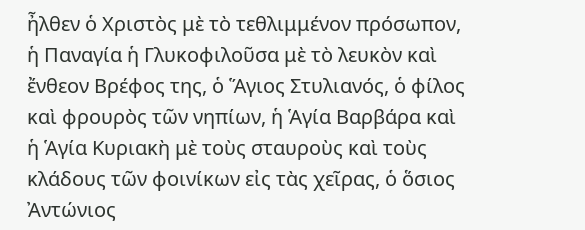ἦλθεν ὁ Χριστὸς μὲ τὸ τεθλιμμένον πρόσωπον, ἡ Παναγία ἡ Γλυκοφιλοῦσα μὲ τὸ λευκὸν καὶ ἔνθεον Βρέφος της, ὁ Ἅγιος Στυλιανός, ὁ φίλος καὶ φρουρὸς τῶν νηπίων, ἡ Ἁγία Βαρβάρα καὶ ἡ Ἁγία Κυριακὴ μὲ τοὺς σταυροὺς καὶ τοὺς κλάδους τῶν φοινίκων εἰς τὰς χεῖρας, ὁ ὅσιος Ἀντώνιος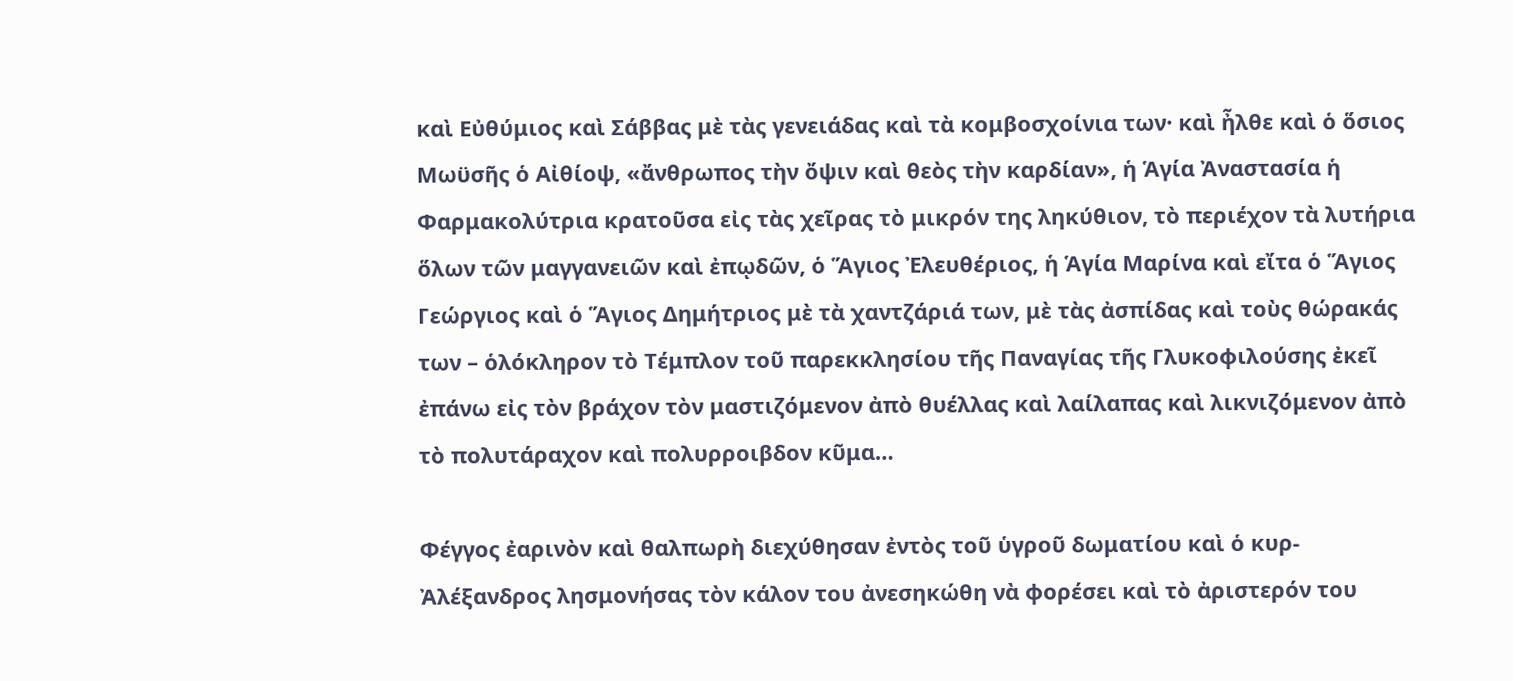καὶ Εὐθύμιος καὶ Σάββας μὲ τὰς γενειάδας καὶ τὰ κομβοσχοίνια των· καὶ ἦλθε καὶ ὁ ὅσιος Μωϋσῆς ὁ Αἰθίοψ, «ἄνθρωπος τὴν ὄψιν καὶ θεὸς τὴν καρδίαν», ἡ Ἁγία Ἀναστασία ἡ Φαρμακολύτρια κρατοῦσα εἰς τὰς χεῖρας τὸ μικρόν της ληκύθιον, τὸ περιέχον τὰ λυτήρια ὅλων τῶν μαγγανειῶν καὶ ἐπῳδῶν, ὁ Ἅγιος Ἐλευθέριος, ἡ Ἁγία Μαρίνα καὶ εἴτα ὁ Ἅγιος Γεώργιος καὶ ὁ Ἅγιος Δημήτριος μὲ τὰ χαντζάριά των, μὲ τὰς ἀσπίδας καὶ τοὺς θώρακάς των – ὁλόκληρον τὸ Τέμπλον τοῦ παρεκκλησίου τῆς Παναγίας τῆς Γλυκοφιλούσης ἐκεῖ ἐπάνω εἰς τὸν βράχον τὸν μαστιζόμενον ἀπὸ θυέλλας καὶ λαίλαπας καὶ λικνιζόμενον ἀπὸ τὸ πολυτάραχον καὶ πολυρροιβδον κῦμα…

Φέγγος ἐαρινὸν καὶ θαλπωρὴ διεχύθησαν ἐντὸς τοῦ ὑγροῦ δωματίου καὶ ὁ κυρ-Ἀλέξανδρος λησμονήσας τὸν κάλον του ἀνεσηκώθη νὰ φορέσει καὶ τὸ ἀριστερόν του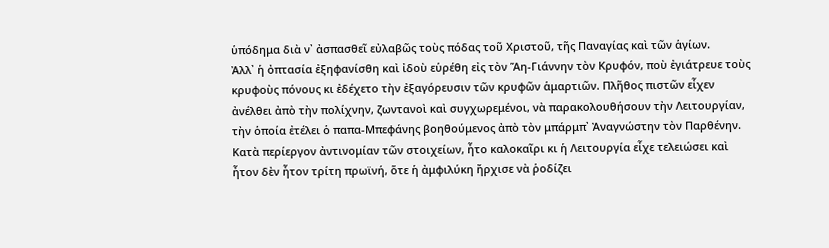ὑπόδημα διὰ ν᾿ ἀσπασθεῖ εὐλαβῶς τοὺς πόδας τοῦ Χριστοῦ, τῆς Παναγίας καὶ τῶν ἁγίων.
Ἀλλ᾿ ἡ ὀπτασία ἐξηφανίσθη καὶ ἰδοὺ εὑρέθη εἰς τὸν Ἅη-Γιάννην τὸν Κρυφόν, ποὺ ἐγιάτρευε τοὺς κρυφοὺς πόνους κι ἐδέχετο τὴν ἐξαγόρευσιν τῶν κρυφῶν ἁμαρτιῶν. Πλῆθος πιστῶν εἶχεν ἀνέλθει ἀπὸ τὴν πολίχνην, ζωντανοὶ καὶ συγχωρεμένοι, νὰ παρακολουθήσουν τὴν Λειτουργίαν, τὴν ὁποία ἐτέλει ὁ παπα-Μπεφάνης βοηθούμενος ἀπὸ τὸν μπάρμπ᾿ Ἀναγνώστην τὸν Παρθένην.
Κατὰ περίεργον ἀντινομίαν τῶν στοιχείων, ἦτο καλοκαῖρι κι ἡ Λειτουργία εἶχε τελειώσει καὶ ἦτον δὲν ἦτον τρίτη πρωϊνή, ὅτε ἡ ἀμφιλύκη ἤρχισε νὰ ῥοδίζει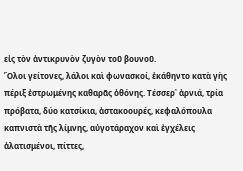εἰς τὸν ἀντικρυνὸν ζυγὸν τοῦ βουνοῦ.
Ὅλοι γείτονες, λάλοι καὶ φωνασκοί, ἐκάθηντο κατὰ γὴς πέριξ ἐστρωμένης καθαρᾶς ὀθόνης. Τέσσερ᾿ ἀρνιά, τρία πρόβατα, δύο κατσίκια, ἀστακοουρές, κεφαλόπουλα καπνιστὰ τῆς λίμνης, αὐγοτάραχον καὶ ἐγχέλεις ἁλατισμένοι, πίττες,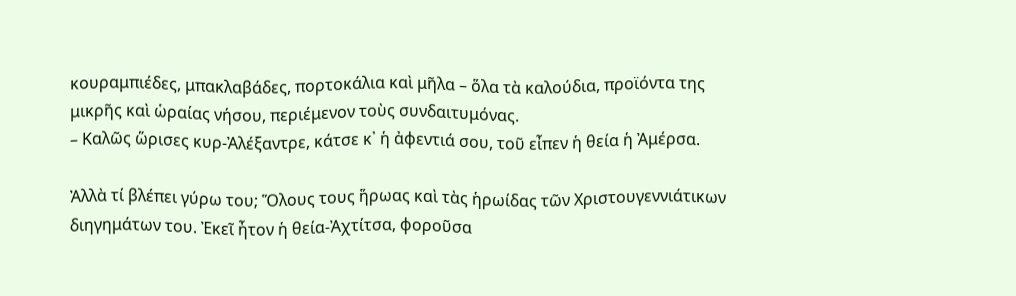κουραμπιέδες, μπακλαβάδες, πορτοκάλια καὶ μῆλα – ὅλα τὰ καλούδια, προϊόντα της μικρῆς καὶ ὡραίας νήσου, περιέμενον τοὺς συνδαιτυμόνας.
– Καλῶς ὥρισες κυρ-Ἀλέξαντρε, κάτσε κ᾿ ἡ ἀφεντιά σου, τοῦ εἶπεν ἡ θεία ἡ Ἀμέρσα.

Ἀλλὰ τί βλέπει γύρω του; Ὅλους τους ἥρωας καὶ τὰς ἡρωίδας τῶν Χριστουγεννιάτικων διηγημάτων του. Ἐκεῖ ἦτον ἡ θεία-Ἀχτίτσα, φοροῦσα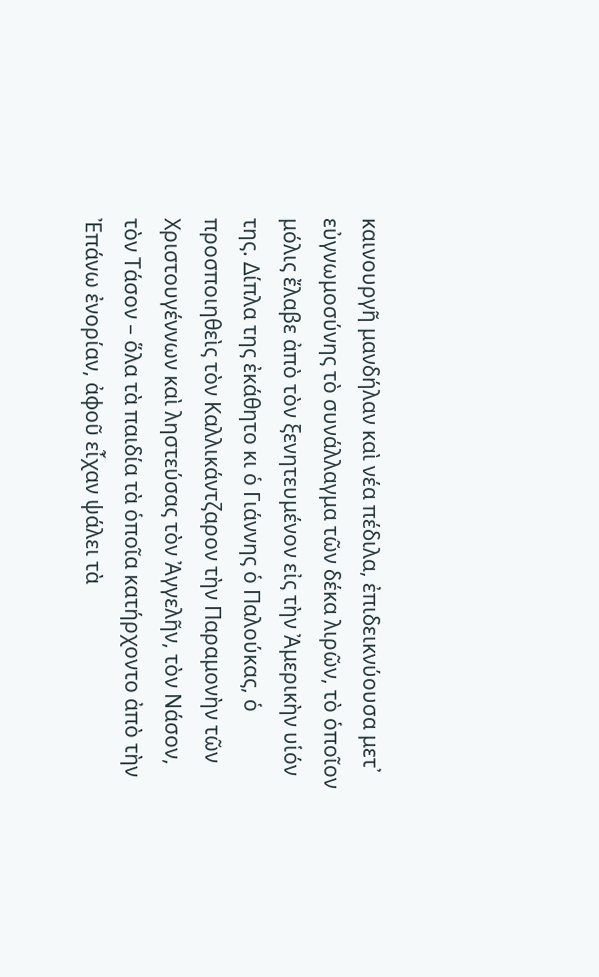καινουργῆ μανδήλαν καὶ νέα πέδιλα, ἐπιδεικνύουσα μετ᾿ εὐγνωμοσύνης τὸ συνάλλαγμα τῶν δέκα λιρῶν, τὸ ὁποῖον μόλις ἔλαβε ἀπὸ τὸν ξενητευμένον εἰς τὴν Ἀμερικὴν υἱόν της. Δίπλα της ἐκάθητο κι ὁ Γιάννης ὁ Παλούκας, ὁ προσποιηθεὶς τὸν Καλλικάντζαρον τὴν Παραμονὴν τῶν Χριστουγέννων καὶ ληστεύσας τὸν Ἀγγελῆν, τὸν Νάσον, τὸν Τάσον – ὅλα τὰ παιδία τὰ ὁποῖα κατήρχοντο ἀπὸ τὴν Ἐπάνω ἐνορίαν, ἀφοῦ εἶχαν ψάλει τὰ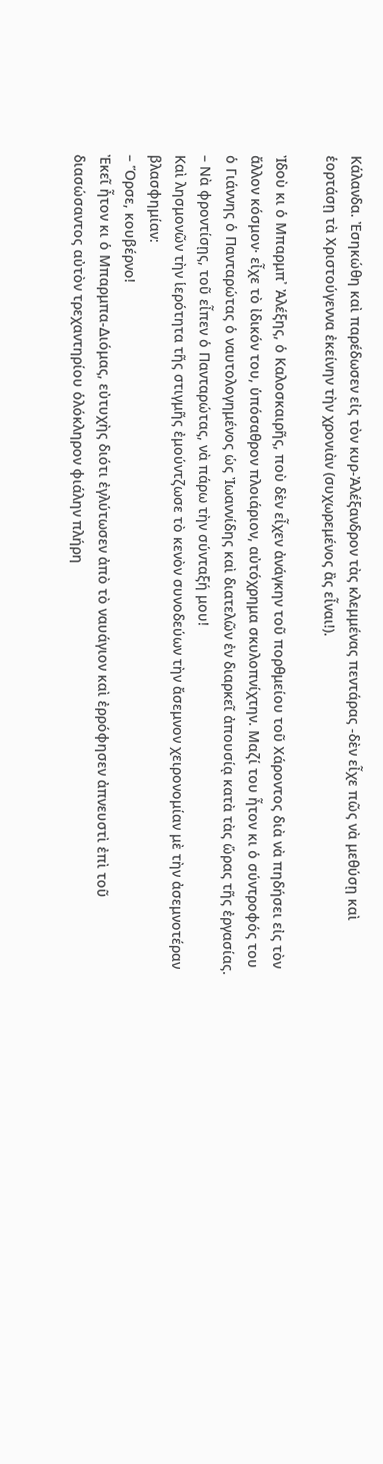Κάλανδα. Ἐσηκώθη καὶ παρέδωσεν εἰς τὸν κυρ-Ἀλέξανδρον τὰς κλεμμένας πεντάρας -δὲν εἶχε πῶς νὰ μεθύσῃ καὶ ἑορτάσῃ τὰ Χριστούγεννα ἐκείνην τὴν χρονιὰν (συχωρεμένος ἂς εἶναι!).

Ἰδοὺ κι ὁ Μπαρμπ᾿ Ἀλέξης, ὁ Καλοσκαιρῆς, ποὺ δὲν εἶχεν ἀνάγκην τοῦ πορθμείου τοῦ Χάροντος διὰ νὰ πηδήσει εἰς τὸν ἄλλον κόσμον· εἶχε τὸ ἰδικόν του, ὑπόσαθρον πλοιάριον, αὐτόχρημα σκυλοπνίχτην. Μαζί του ἦτον κι ὁ σύντροφός του ὁ Γιάννης ὁ Πανταρώτας ὁ ναυτολογημένος ὡς Ἰωαννίδης καὶ διατελῶν ἐν διαρκεῖ ἀπουσίᾳ κατὰ τὰς ὥρας τῆς ἐργασίας.
– Νὰ φροντίσῃς, τοῦ εἶπεν ὁ Πανταρώτας, νὰ πάρω τὴν σύνταξή μου!
Καὶ λησμονῶν τὴν ἱερότητα τῆς στιγμῆς ἐμούντζωσε τὸ κενὸν συνοδεύων τὴν ἄσεμνον χειρονομίαν μὲ τὴν ἀσεμνοτέραν βλασφημίαν:
– Ὅρσε, κουβέρνο!
Ἐκεῖ ἦτον κι ὁ Μπαρμπα-Διόμας, εὐτυχὴς διότι ἐγλύτωσεν ἀπὸ τὸ ναυάγιον καὶ ἐρρόφησεν ἀπνευστὶ ἐπὶ τοῦ διασώσαντος αὐτὸν τρεχαντηρίου ὁλόκληρον φιάλην πλήρη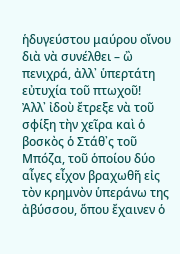ἡδυγεύστου μαύρου οἴνου διὰ νὰ συνέλθει – ὢ πενιχρά, ἀλλ᾿ ὑπερτάτη εὐτυχία τοῦ πτωχοῦ!
Ἀλλ᾿ ἰδοὺ ἔτρεξε νὰ τοῦ σφίξη τὴν χεῖρα καὶ ὁ βοσκὸς ὁ Στάθ᾿ς τοῦ Μπόζα, τοῦ ὁποίου δύο αἶγες εἶχον βραχωθῆ εἰς τὸν κρημνὸν ὑπεράνω της ἀβύσσου, ὅπου ἔχαινεν ὁ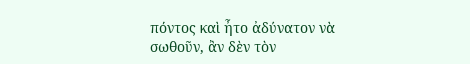πόντος καὶ ἦτο ἀδύνατον νὰ σωθοῦν, ἂν δὲν τὸν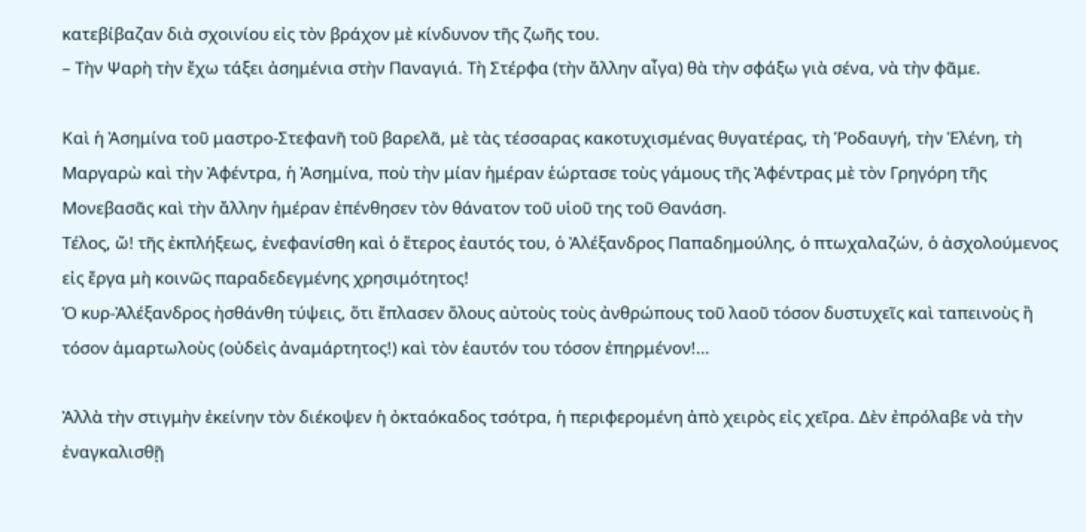κατεβίβαζαν διὰ σχοινίου εἰς τὸν βράχον μὲ κίνδυνον τῆς ζωῆς του.
– Τὴν Ψαρὴ τὴν ἔχω τάξει ἀσημένια στὴν Παναγιά. Τὴ Στέρφα (τὴν ἄλλην αἶγα) θὰ τὴν σφάξω γιὰ σένα, νὰ τὴν φᾶμε.

Καὶ ἡ Ἀσημίνα τοῦ μαστρο-Στεφανῆ τοῦ βαρελᾶ, μὲ τὰς τέσσαρας κακοτυχισμένας θυγατέρας, τὴ Ῥοδαυγή, τὴν Ἑλένη, τὴ Μαργαρὼ καὶ τὴν Ἀφέντρα, ἡ Ἀσημίνα, ποὺ τὴν μίαν ἡμέραν ἑώρτασε τοὺς γάμους τῆς Ἀφέντρας μὲ τὸν Γρηγόρη τῆς Μονεβασᾶς καὶ τὴν ἄλλην ἡμέραν ἐπένθησεν τὸν θάνατον τοῦ υἱοῦ της τοῦ Θανάση.
Τέλος, ὤ! τῆς ἐκπλήξεως, ἐνεφανίσθη καὶ ὁ ἕτερος ἐαυτός του, ὁ Ἀλέξανδρος Παπαδημούλης, ὁ πτωχαλαζών, ὁ ἀσχολούμενος εἰς ἔργα μὴ κοινῶς παραδεδεγμένης χρησιμότητος!
Ὁ κυρ-Ἀλέξανδρος ἠσθάνθη τύψεις, ὅτι ἔπλασεν ὅλους αὐτοὺς τοὺς ἀνθρώπους τοῦ λαοῦ τόσον δυστυχεῖς καὶ ταπεινοὺς ἢ τόσον ἁμαρτωλοὺς (οὐδεὶς ἀναμάρτητος!) καὶ τὸν ἑαυτόν του τόσον ἐπηρμένον!…

Ἀλλὰ τὴν στιγμὴν ἐκείνην τὸν διέκοψεν ἡ ὀκταόκαδος τσότρα, ἡ περιφερομένη ἀπὸ χειρὸς εἰς χεῖρα. Δὲν ἐπρόλαβε νὰ τὴν ἐναγκαλισθῇ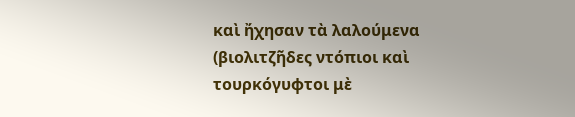καὶ ἤχησαν τὰ λαλούμενα (βιολιτζῆδες ντόπιοι καὶ τουρκόγυφτοι μὲ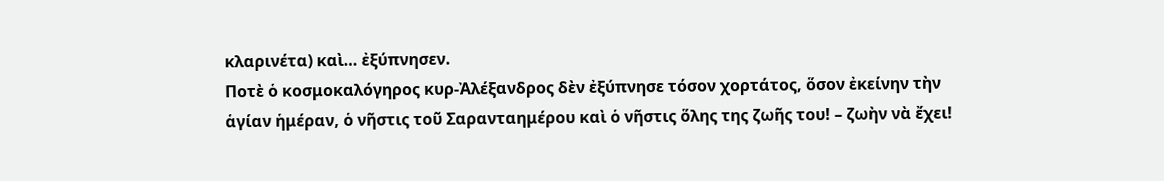κλαρινέτα) καὶ… ἐξύπνησεν.
Ποτὲ ὁ κοσμοκαλόγηρος κυρ-Ἀλέξανδρος δὲν ἐξύπνησε τόσον χορτάτος, ὅσον ἐκείνην τὴν ἁγίαν ἡμέραν, ὁ νῆστις τοῦ Σαρανταημέρου καὶ ὁ νῆστις ὅλης της ζωῆς του! – ζωὴν νὰ ἔχει!